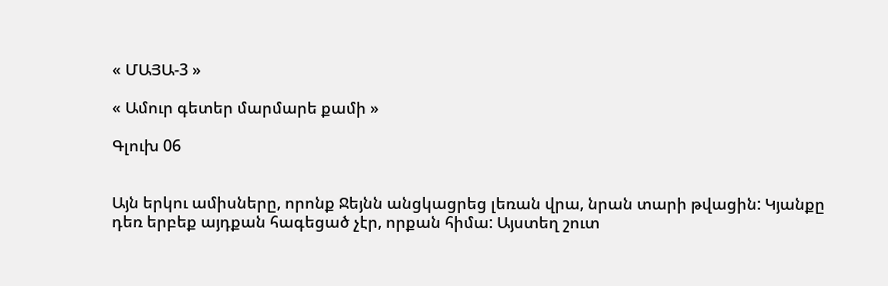« ՄԱՅԱ-3 »

« Ամուր գետեր մարմարե քամի »

Գլուխ 06


Այն երկու ամիսները, որոնք Ջեյնն անցկացրեց լեռան վրա, նրան տարի թվացին: Կյանքը դեռ երբեք այդքան հագեցած չէր, որքան հիմա: Այստեղ շուտ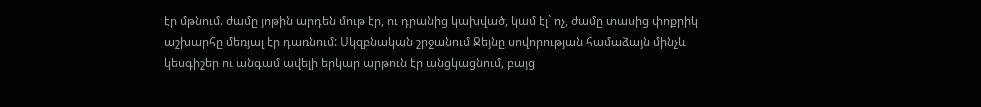էր մթնում. ժամը յոթին արդեն մութ էր, ու դրանից կախված, կամ էլ` ոչ, ժամը տասից փոքրիկ աշխարհը մեռյալ էր դառնում: Սկզբնական շրջանում Ջեյնը սովորության համաձայն մինչև կեսգիշեր ու անգամ ավելի երկար արթուն էր անցկացնում, բայց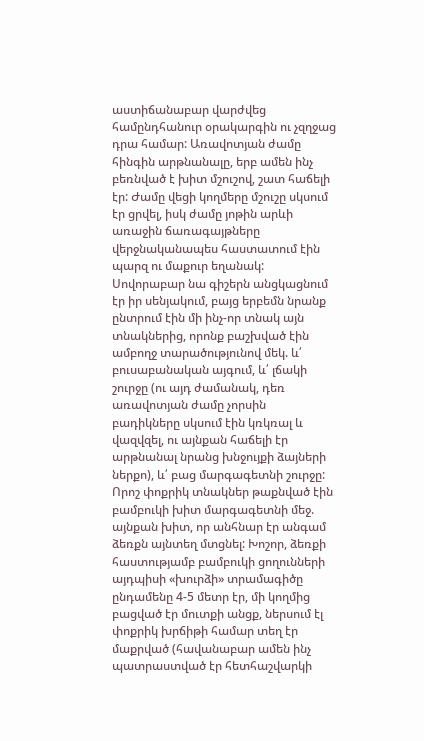աստիճանաբար վարժվեց համընդհանուր օրակարգին ու չզղջաց դրա համար: Առավոտյան ժամը հինգին արթնանալը, երբ ամեն ինչ բեռնված է խիտ մշուշով, շատ հաճելի էր: Ժամը վեցի կողմերը մշուշը սկսում էր ցրվել, իսկ ժամը յոթին արևի առաջին ճառագայթները վերջնականապես հաստատում էին պարզ ու մաքուր եղանակ: Սովորաբար նա գիշերն անցկացնում էր իր սենյակում, բայց երբեմն նրանք ընտրում էին մի ինչ-որ տնակ այն տնակներից, որոնք բաշխված էին ամբողջ տարածությունով մեկ. և՛ բուսաբանական այգում, և՛ լճակի շուրջը (ու այդ ժամանակ, դեռ առավոտյան ժամը չորսին բադիկները սկսում էին կռկռալ և վազվզել, ու այնքան հաճելի էր արթնանալ նրանց խնջույքի ձայների ներքո), և՛ բաց մարգագետնի շուրջը: Որոշ փոքրիկ տնակներ թաքնված էին բամբուկի խիտ մարգագետնի մեջ. այնքան խիտ, որ անհնար էր անգամ ձեռքն այնտեղ մտցնել: Խոշոր, ձեռքի հաստությամբ բամբուկի ցողունների այդպիսի «խուրձի» տրամագիծը ընդամենը 4-5 մետր էր, մի կողմից բացված էր մուտքի անցք, ներսում էլ փոքրիկ խրճիթի համար տեղ էր մաքրված (հավանաբար ամեն ինչ պատրաստված էր հետհաշվարկի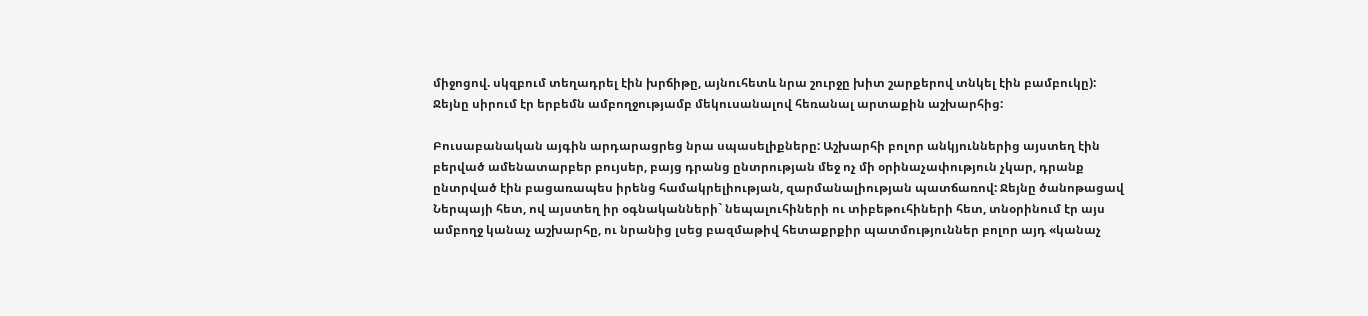միջոցով. սկզբում տեղադրել էին խրճիթը, այնուհետև նրա շուրջը խիտ շարքերով տնկել էին բամբուկը): Ջեյնը սիրում էր երբեմն ամբողջությամբ մեկուսանալով հեռանալ արտաքին աշխարհից:

Բուսաբանական այգին արդարացրեց նրա սպասելիքները: Աշխարհի բոլոր անկյուններից այստեղ էին բերված ամենատարբեր բույսեր, բայց դրանց ընտրության մեջ ոչ մի օրինաչափություն չկար, դրանք ընտրված էին բացառապես իրենց համակրելիության, զարմանալիության պատճառով: Ջեյնը ծանոթացավ Ներպայի հետ, ով այստեղ իր օգնականների` նեպալուհիների ու տիբեթուհիների հետ, տնօրինում էր այս ամբողջ կանաչ աշխարհը, ու նրանից լսեց բազմաթիվ հետաքրքիր պատմություններ բոլոր այդ «կանաչ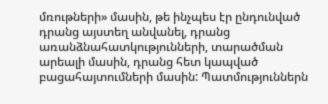մռութների» մասին, թե ինչպես էր ընդունված դրանց այստեղ անվանել, դրանց առանձնահատկությունների, տարածման արեալի մասին, դրանց հետ կապված բացահայտումների մասին: Պատմություններն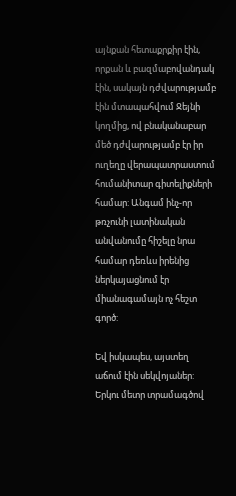այնքան հետաքրքիր էին, որքան և բազմաբովանդակ էին, սակայն դժվարությամբ էին մտապահվում Ջեյնի կողմից, ով բնականաբար մեծ դժվարությամբ էր իր ուղեղը վերապատրաստում հումանիտար գիտելիքների համար: Անգամ ինչ-որ թռչունի լատինական անվանումը հիշելը նրա համար դեռևս իրենից ներկայացնում էր միանագամայն ոչ հեշտ գործ:

Եվ իսկապես, այստեղ աճում էին սեկվոյաներ: Երկու մետր տրամագծով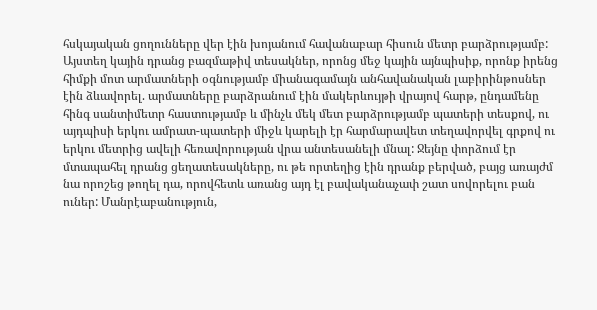հսկայական ցողունները վեր էին խոյանում հավանաբար հիսուն մետր բարձրությամբ: Այստեղ կային դրանց բազմաթիվ տեսակներ, որոնց մեջ կային այնպիսիք, որոնք իրենց հիմքի մոտ արմատների օգնությամբ միանագամայն անհավանական լաբիրինթոսներ էին ձևավորել. արմատները բարձրանում էին մակերևույթի վրայով հարթ, ընդամենը հինգ սանտիմետր հաստությամբ և մինչև մեկ մետ բարձրությամբ պատերի տեսքով, ու այդպիսի երկու ամրատ-պատերի միջև կարելի էր հարմարավետ տեղավորվել գրքով ու երկու մետրից ավելի հեռավորության վրա անտեսանելի մնալ: Ջեյնը փորձում էր մտապահել դրանց ցեղատեսակները, ու թե որտեղից էին դրանք բերված, բայց առայժմ նա որոշեց թողել դա, որովհետև առանց այդ էլ բավականաչափ շատ սովորելու բան ուներ: Մանրէաբանություն,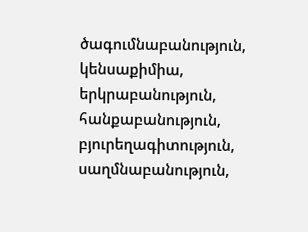ծագումնաբանություն, կենսաքիմիա, երկրաբանություն, հանքաբանություն, բյուրեղագիտություն, սաղմնաբանություն,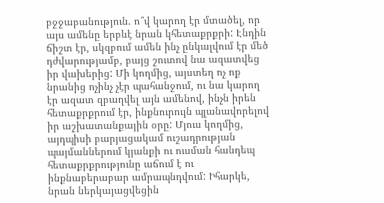բջջաբանություն. ո՞վ կարող էր մտածել, որ այս ամենը երբևէ նրան կհետաքրքրի: Էնդին ճիշտ էր, սկզբում ամեն ինչ ընկալվում էր մեծ դժվարությամբ, բայց շուտով նա ազատվեց իր վախերից: Մի կողմից, այստեղ ոչ ոք նրանից ոչինչ չէր պահանջում, ու նա կարող էր ազատ զբաղվել այն ամենով, ինչն իրեն հետաքրքրում էր, ինքնուրույն պլանավորելով իր աշխատանքային օրը: Մյուս կողմից, այդպիսի բարյացակամ ուշադրության պայմաններում կյանքի ու ուսման հանդեպ հետաքրքրությունը աճում է ու ինքնաբերաբար ամրապնդվում: Իհարկե, նրան ներկայացվեցին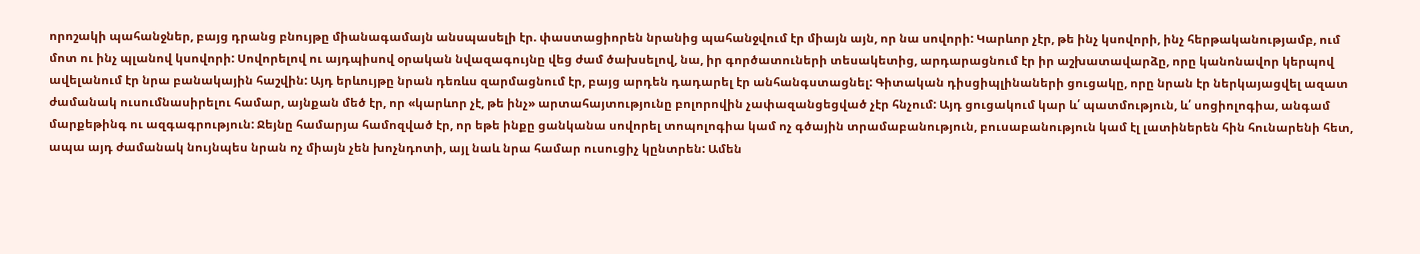որոշակի պահանջներ, բայց դրանց բնույթը միանագամայն անսպասելի էր. փաստացիորեն նրանից պահանջվում էր միայն այն, որ նա սովորի: Կարևոր չէր, թե ինչ կսովորի, ինչ հերթականությամբ, ում մոտ ու ինչ պլանով կսովորի: Սովորելով ու այդպիսով օրական նվազագույնը վեց ժամ ծախսելով, նա, իր գործատուների տեսակետից, արդարացնում էր իր աշխատավարձը, որը կանոնավոր կերպով ավելանում էր նրա բանակային հաշվին: Այդ երևույթը նրան դեռևս զարմացնում էր, բայց արդեն դադարել էր անհանգստացնել: Գիտական դիսցիպլինաների ցուցակը, որը նրան էր ներկայացվել ազատ ժամանակ ուսումնասիրելու համար, այնքան մեծ էր, որ «կարևոր չէ, թե ինչ» արտահայտությունը բոլորովին չափազանցեցված չէր հնչում: Այդ ցուցակում կար և՛ պատմություն, և՛ սոցիոլոգիա, անգամ մարքեթինգ ու ազգագրություն: Ջեյնը համարյա համոզված էր, որ եթե ինքը ցանկանա սովորել տոպոլոգիա կամ ոչ գծային տրամաբանություն, բուսաբանություն կամ էլ լատիներեն հին հունարենի հետ, ապա այդ ժամանակ նույնպես նրան ոչ միայն չեն խոչնդոտի, այլ նաև նրա համար ուսուցիչ կընտրեն: Ամեն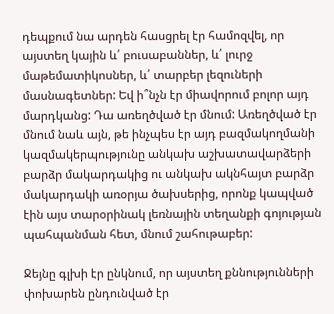դեպքում նա արդեն հասցրել էր համոզվել, որ այստեղ կային և՛ բուսաբաններ, և՛ լուրջ մաթեմատիկոսներ, և՛ տարբեր լեզուների մասնագետներ: Եվ ի՞նչն էր միավորում բոլոր այդ մարդկանց: Դա առեղծված էր մնում: Առեղծված էր մնում նաև այն, թե ինչպես էր այդ բազմակողմանի կազմակերպությունը անկախ աշխատավարձերի բարձր մակարդակից ու անկախ ակնհայտ բարձր մակարդակի առօրյա ծախսերից, որոնք կապված էին այս տարօրինակ լեռնային տեղանքի գոյության պահպանման հետ, մնում շահութաբեր:

Ջեյնը գլխի էր ընկնում, որ այստեղ քննությունների փոխարեն ընդունված էր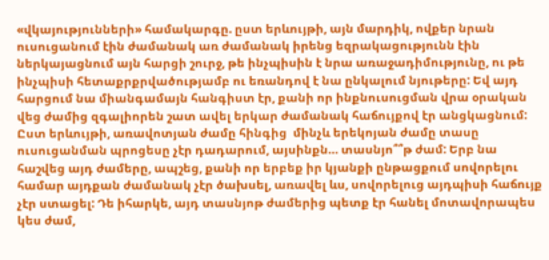«վկայությունների» համակարգը. ըստ երևույթի, այն մարդիկ, ովքեր նրան ուսուցանում էին ժամանակ առ ժամանակ իրենց եզրակացությունն էին ներկայացնում այն հարցի շուրջ, թե ինչպիսին է նրա առաջադիմությունը, ու թե ինչպիսի հետաքրքրվածությամբ ու եռանդով է նա ընկալում նյութերը: Եվ այդ հարցում նա միանգամայն հանգիստ էր, քանի որ ինքնուսուցման վրա օրական վեց ժամից զգալիորեն շատ ավել երկար ժամանակ հաճույքով էր անցկացնում: Ըստ երևույթի, առավոտյան ժամը հինգից  մինչև երեկոյան ժամը տասը ուսուցանման պրոցեսը չէր դադարում, այսինքն… տասնյո՞՞թ ժամ: Երբ նա հաշվեց այդ ժամերը, ապշեց, քանի որ երբեք իր կյանքի ընթացքում սովորելու համար այդքան ժամանակ չէր ծախսել, առավել ևս, սովորելուց այդպիսի հաճույք չէր ստացել: Դե իհարկե, այդ տասնյոթ ժամերից պետք էր հանել մոտավորապես կես ժամ,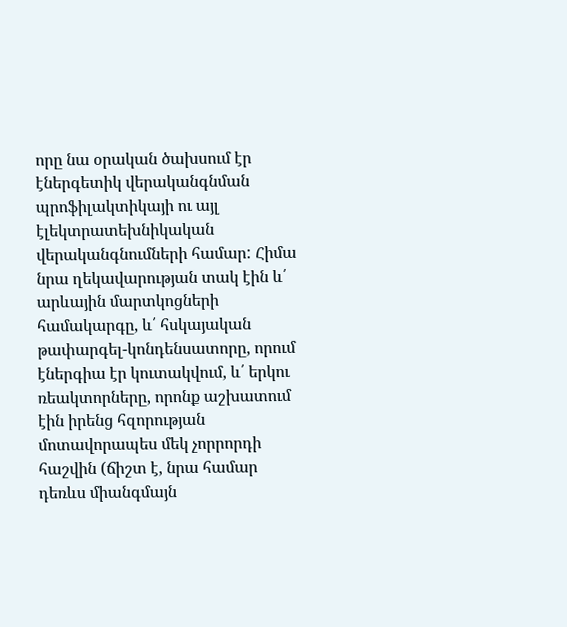որը նա օրական ծախսում էր էներգետիկ վերականգնման պրոֆիլակտիկայի ու այլ էլեկտրատեխնիկական վերականգնումների համար: Հիմա նրա ղեկավարության տակ էին և՛ արևային մարտկոցների համակարգը, և՛ հսկայական թափարգել-կոնդենսատորը, որում էներգիա էր կուտակվում, և՛ երկու ռեակտորները, որոնք աշխատում էին իրենց հզորության մոտավորապես մեկ չորրորդի հաշվին (ճիշտ է, նրա համար դեռևս միանգմայն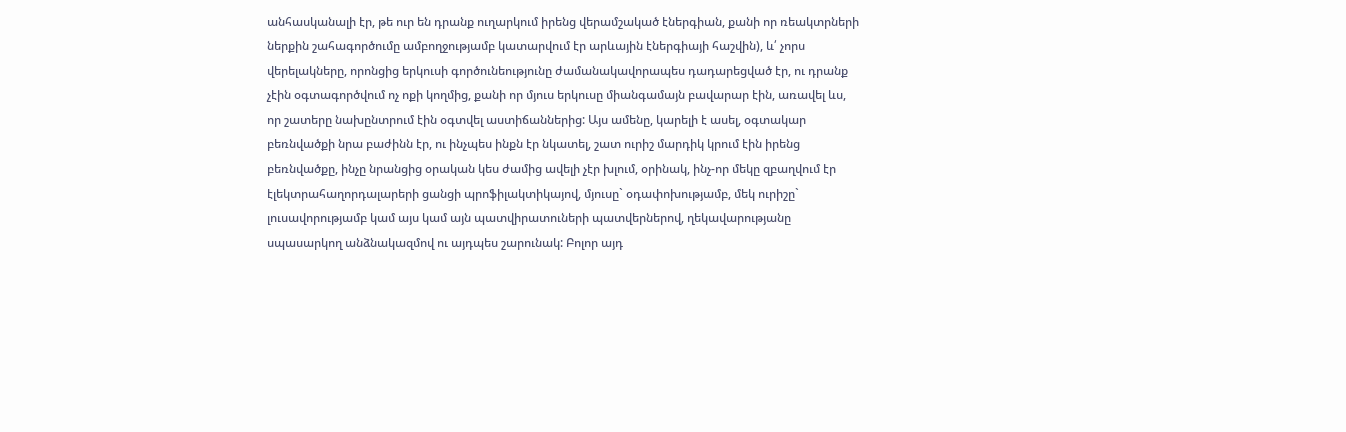անհասկանալի էր, թե ուր են դրանք ուղարկում իրենց վերամշակած էներգիան, քանի որ ռեակտրների ներքին շահագործումը ամբողջությամբ կատարվում էր արևային էներգիայի հաշվին), և՛ չորս վերելակները, որոնցից երկուսի գործունեությունը ժամանակավորապես դադարեցված էր, ու դրանք չէին օգտագործվում ոչ ոքի կողմից, քանի որ մյուս երկուսը միանգամայն բավարար էին, առավել ևս, որ շատերը նախընտրում էին օգտվել աստիճաններից: Այս ամենը, կարելի է ասել, օգտակար բեռնվածքի նրա բաժինն էր, ու ինչպես ինքն էր նկատել, շատ ուրիշ մարդիկ կրում էին իրենց բեռնվածքը, ինչը նրանցից օրական կես ժամից ավելի չէր խլում, օրինակ, ինչ-որ մեկը զբաղվում էր էլեկտրահաղորդալարերի ցանցի պրոֆիլակտիկայով, մյուսը` օդափոխությամբ, մեկ ուրիշը` լուսավորությամբ կամ այս կամ այն պատվիրատուների պատվերներով, ղեկավարությանը սպասարկող անձնակազմով ու այդպես շարունակ: Բոլոր այդ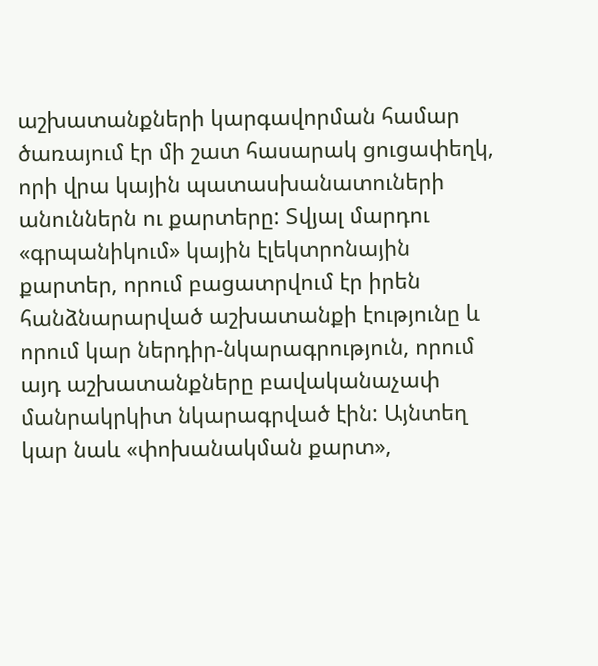աշխատանքների կարգավորման համար ծառայում էր մի շատ հասարակ ցուցափեղկ, որի վրա կային պատասխանատուների անուններն ու քարտերը: Տվյալ մարդու «գրպանիկում» կային էլեկտրոնային քարտեր, որում բացատրվում էր իրեն հանձնարարված աշխատանքի էությունը և որում կար ներդիր-նկարագրություն, որում այդ աշխատանքները բավականաչափ մանրակրկիտ նկարագրված էին: Այնտեղ կար նաև «փոխանակման քարտ»,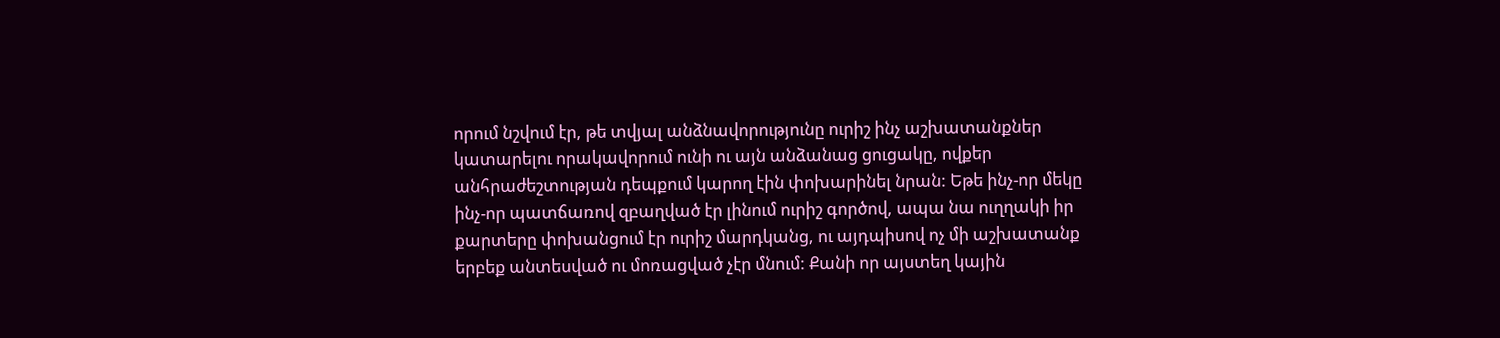որում նշվում էր, թե տվյալ անձնավորությունը ուրիշ ինչ աշխատանքներ կատարելու որակավորում ունի ու այն անձանաց ցուցակը, ովքեր անհրաժեշտության դեպքում կարող էին փոխարինել նրան: Եթե ինչ-որ մեկը ինչ-որ պատճառով զբաղված էր լինում ուրիշ գործով, ապա նա ուղղակի իր քարտերը փոխանցում էր ուրիշ մարդկանց, ու այդպիսով ոչ մի աշխատանք երբեք անտեսված ու մոռացված չէր մնում: Քանի որ այստեղ կային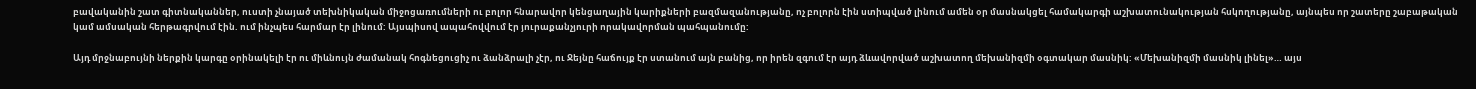բավականին շատ գիտնականներ, ուստի չնայած տեխնիկական միջոցառումների ու բոլոր հնարավոր կենցաղային կարիքների բազմազանությանը, ոչ բոլորն էին ստիպված լինում ամեն օր մասնակցել համակարգի աշխատունակության հսկողությանը, այնպես որ շատերը շաբաթական կամ ամսական հերթագրվում էին. ում ինչպես հարմար էր լինում: Այսպիսով ապահովվում էր յուրաքանչյուրի որակավորման պահպանումը:

Այդ մրջնաբույնի ներքին կարգը օրինակելի էր ու միևնույն ժամանակ հոգնեցուցիչ ու ձանձրալի չէր, ու Ջեյնը հաճույք էր ստանում այն բանից, որ իրեն զգում էր այդ ձևավորված աշխատող մեխանիզմի օգտակար մասնիկ: «Մեխանիզմի մասնիկ լինել»… այս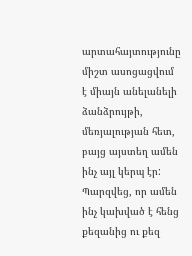արտահայտությունը միշտ ասոցացվում է միայն անելանելի ձանձրույթի, մեռյալության հետ, բայց այստեղ ամեն ինչ այլ կերպ էր: Պարզվեց, որ ամեն ինչ կախված է հենց քեզանից ու քեզ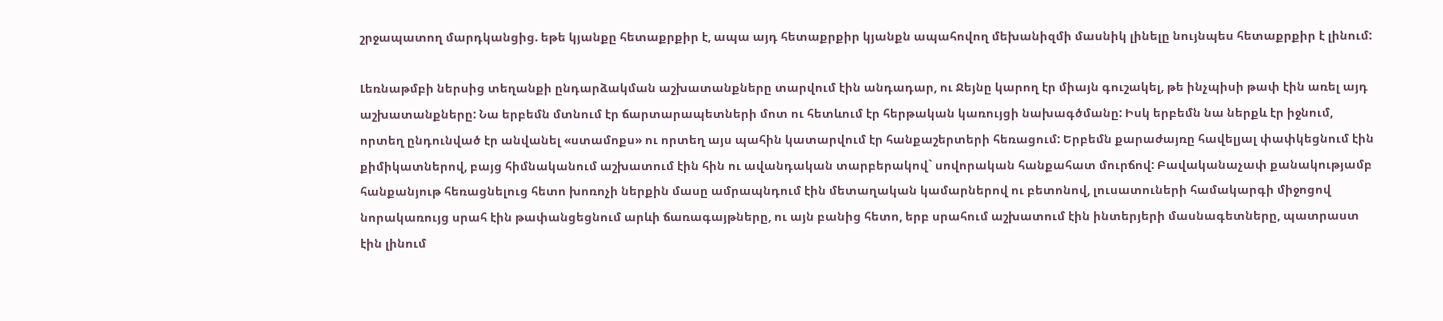շրջապատող մարդկանցից. եթե կյանքը հետաքրքիր է, ապա այդ հետաքրքիր կյանքն ապահովող մեխանիզմի մասնիկ լինելը նույնպես հետաքրքիր է լինում:

Լեռնաթմբի ներսից տեղանքի ընդարձակման աշխատանքները տարվում էին անդադար, ու Ջեյնը կարող էր միայն գուշակել, թե ինչպիսի թափ էին առել այդ աշխատանքները: Նա երբեմն մտնում էր ճարտարապետների մոտ ու հետևում էր հերթական կառույցի նախագծմանը: Իսկ երբեմն նա ներքև էր իջնում, որտեղ ընդունված էր անվանել «ստամոքս» ու որտեղ այս պահին կատարվում էր հանքաշերտերի հեռացում: Երբեմն քարաժայռը հավելյալ փափկեցնում էին քիմիկատներով, բայց հիմնականում աշխատում էին հին ու ավանդական տարբերակով` սովորական հանքահատ մուրճով: Բավականաչափ քանակությամբ հանքանյութ հեռացնելուց հետո խոռոչի ներքին մասը ամրապնդում էին մետաղական կամարներով ու բետոնով, լուսատուների համակարգի միջոցով նորակառույց սրահ էին թափանցեցնում արևի ճառագայթները, ու այն բանից հետո, երբ սրահում աշխատում էին ինտերյերի մասնագետները, պատրաստ էին լինում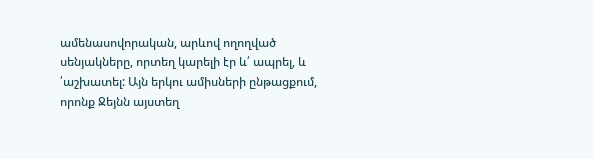ամենասովորական, արևով ողողված սենյակները, որտեղ կարելի էր և՛ ապրել, և ՛աշխատել: Այն երկու ամիսների ընթացքում, որոնք Ջեյնն այստեղ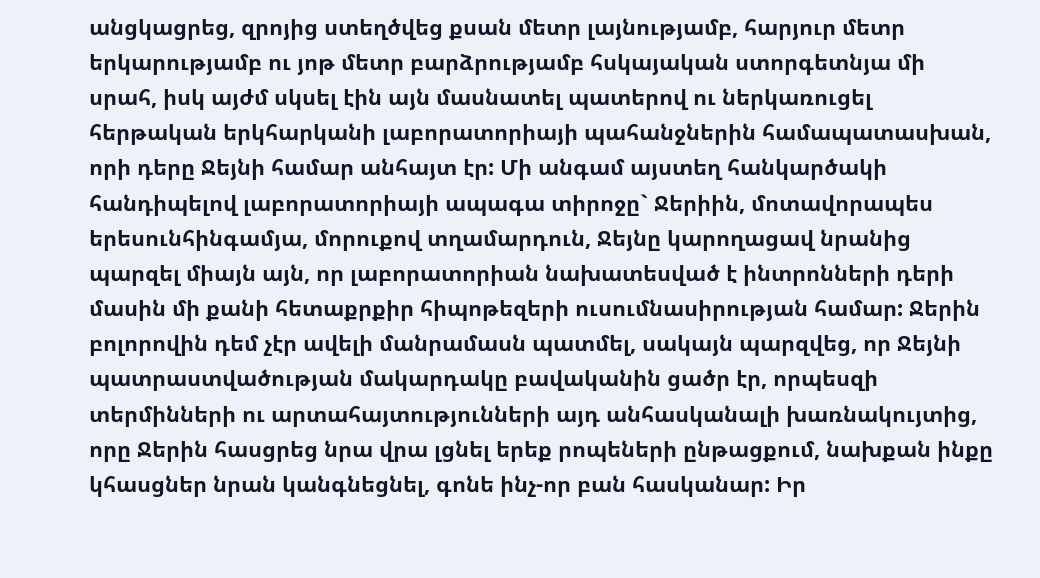անցկացրեց, զրոյից ստեղծվեց քսան մետր լայնությամբ, հարյուր մետր երկարությամբ ու յոթ մետր բարձրությամբ հսկայական ստորգետնյա մի սրահ, իսկ այժմ սկսել էին այն մասնատել պատերով ու ներկառուցել հերթական երկհարկանի լաբորատորիայի պահանջներին համապատասխան, որի դերը Ջեյնի համար անհայտ էր: Մի անգամ այստեղ հանկարծակի հանդիպելով լաբորատորիայի ապագա տիրոջը` Ջերիին, մոտավորապես երեսունհինգամյա, մորուքով տղամարդուն, Ջեյնը կարողացավ նրանից պարզել միայն այն, որ լաբորատորիան նախատեսված է ինտրոնների դերի մասին մի քանի հետաքրքիր հիպոթեզերի ուսումնասիրության համար: Ջերին բոլորովին դեմ չէր ավելի մանրամասն պատմել, սակայն պարզվեց, որ Ջեյնի պատրաստվածության մակարդակը բավականին ցածր էր, որպեսզի տերմինների ու արտահայտությունների այդ անհասկանալի խառնակույտից, որը Ջերին հասցրեց նրա վրա լցնել երեք րոպեների ընթացքում, նախքան ինքը կհասցներ նրան կանգնեցնել, գոնե ինչ-որ բան հասկանար: Իր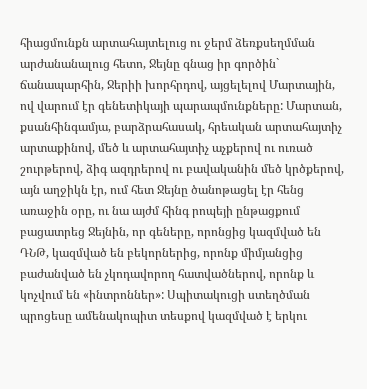հիացմունքն արտահայտելուց ու ջերմ ձեռքսեղմման արժանանալուց հետո, Ջեյնը գնաց իր գործին` ճանապարհին, Ջերիի խորհրդով, այցելելով Մարտային, ով վարում էր գենետիկայի պարապմունքները: Մարտան, քսանհինգամյա, բարձրահասակ, հրեական արտահայտիչ արտաքինով, մեծ և արտահայտիչ աչքերով ու ուռած շուրթերով, ձիգ ազդրերով ու բավականին մեծ կրծքերով, այն աղջիկն էր, ում հետ Ջեյնը ծանոթացել էր հենց առաջին օրը, ու նա այժմ հինգ րոպեյի ընթացքում բացատրեց Ջեյնին, որ գեները, որոնցից կազմված են ԴՆԹ, կազմված են բեկորներից, որոնք միմյանցից բաժանված են չկոդավորող հատվածներով, որոնք և կոչվում են «ինտրոններ»: Սպիտակուցի ստեղծման պրոցեսը ամենակոպիտ տեսքով կազմված է երկու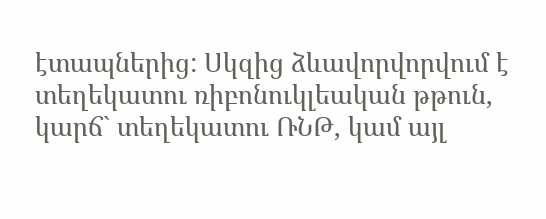էտապներից: Սկզից ձևավորվորվում է տեղեկատու ռիբոնուկլեական թթուն, կարճ` տեղեկատու ՌՆԹ, կամ այլ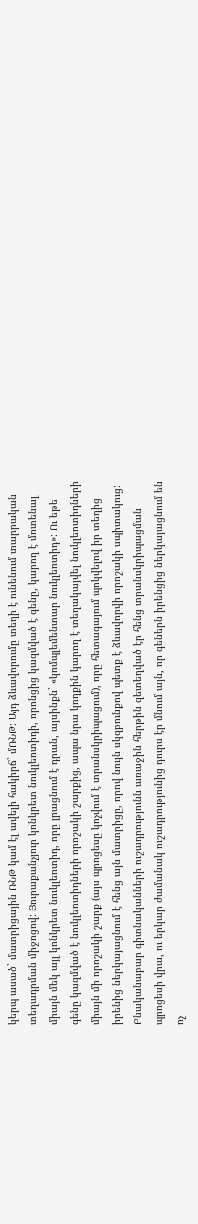կերպ ասած` մատրիցային ՌՆԹ կամ էլ ավելի հակիրճ` մՌՆԹ: Այդ ձևավորումը տեղի է ունենում տարրական տեղադրման միջոցով: Յուրաքանչյուր կոնկրետ նուկլեոտիդի, որոնցից կազմված է գենը, կարող է մոտենալ միայն մեկ այլ կոնկրետ նուկլեոտիդ, որը լրացնում է դրան, այսինքն` «կոմպլեմենտար նուկլեոտիդ»: Ու եթե գենը կազմված է նուկլեոտիդների որոշակի շարքից, ապա նրա կողքին կարող է տեղակայվել նուկլեոտիդների միայն մի որոշակի շարք (այս պրոցեսը կոչվում է տրանսկրիպացում), որը հետագայում պոկվելով իր տեղից իրենից ներկայացնում է հենց այն մատրիցը, որով նույն սկզբունքով պետք է ձևավորվի որոշակի սպիտակուց: Բնականաբար գիտնականների ուշադրությունն առաջին հերթին զետեղված էր հենց տրանսկրիպացման պրոցեսի վրա, ու երկար ժամանակ ուշադրությունից դուրս էր մնում այն, որ գեներն իրենցից ներկայացնում են ոչ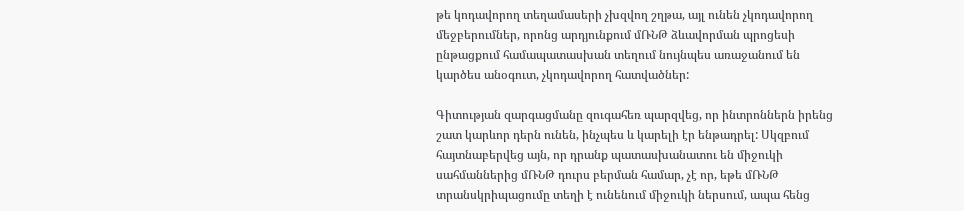թե կոդավորող տեղամասերի չխզվող շղթա, այլ ունեն չկոդավորող մեջբերումներ, որոնց արդյունքում մՌՆԹ ձևավորման պրոցեսի ընթացքում համապատասխան տեղում նույնպես առաջանում են կարծես անօգուտ, չկոդավորող հատվածներ:

Գիտության զարգացմանը զուգահեռ պարզվեց, որ ինտրոններն իրենց շատ կարևոր դերն ունեն, ինչպես և կարելի էր ենթադրել: Սկզբում հայտնաբերվեց այն, որ դրանք պատասխանատու են միջուկի սահմաններից մՌՆԹ դուրս բերման համար, չէ որ, եթե մՌՆԹ տրանսկրիպացումը տեղի է ունենում միջուկի ներսում, ապա հենց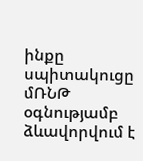ինքը սպիտակուցը մՌՆԹ օգնությամբ ձևավորվում է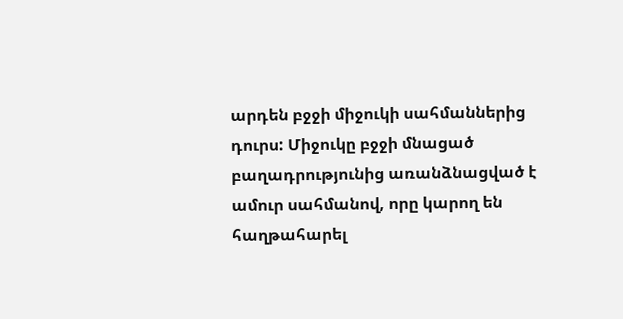արդեն բջջի միջուկի սահմաններից դուրս: Միջուկը բջջի մնացած բաղադրությունից առանձնացված է ամուր սահմանով, որը կարող են հաղթահարել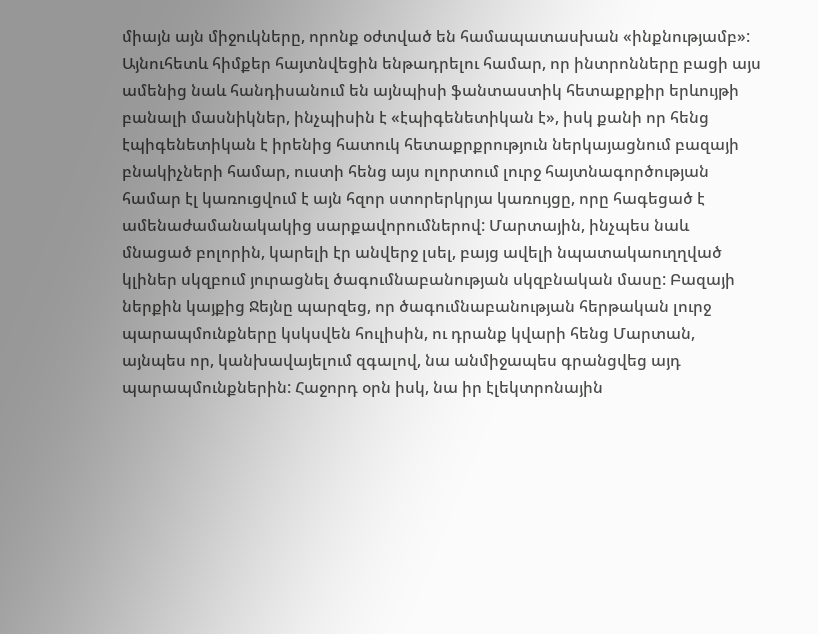միայն այն միջուկները, որոնք օժտված են համապատասխան «ինքնությամբ»: Այնուհետև հիմքեր հայտնվեցին ենթադրելու համար, որ ինտրոնները բացի այս ամենից նաև հանդիսանում են այնպիսի ֆանտաստիկ հետաքրքիր երևույթի բանալի մասնիկներ, ինչպիսին է «էպիգենետիկան է», իսկ քանի որ հենց էպիգենետիկան է իրենից հատուկ հետաքրքրություն ներկայացնում բազայի բնակիչների համար, ուստի հենց այս ոլորտում լուրջ հայտնագործության համար էլ կառուցվում է այն հզոր ստորերկրյա կառույցը, որը հագեցած է ամենաժամանակակից սարքավորումներով: Մարտային, ինչպես նաև մնացած բոլորին, կարելի էր անվերջ լսել, բայց ավելի նպատակաուղղված կլիներ սկզբում յուրացնել ծագումնաբանության սկզբնական մասը: Բազայի ներքին կայքից Ջեյնը պարզեց, որ ծագումնաբանության հերթական լուրջ պարապմունքները կսկսվեն հուլիսին, ու դրանք կվարի հենց Մարտան, այնպես որ, կանխավայելում զգալով, նա անմիջապես գրանցվեց այդ պարապմունքներին: Հաջորդ օրն իսկ, նա իր էլեկտրոնային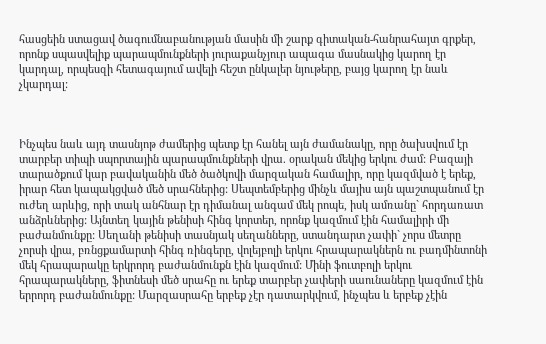հասցեին ստացավ ծագումնաբանության մասին մի շարք գիտական-հանրահայտ գրքեր, որոնք սպասվելիք պարապմունքների յուրաքանչյուր ապագա մասնակից կարող էր կարդալ, որպեսզի հետագայում ավելի հեշտ ընկալեր նյութերը, բայց կարող էր նաև չկարդալ:



Ինչպես նաև այդ տասնյոթ ժամերից պետք էր հանել այն ժամանակը, որը ծախսվում էր տարբեր տիպի սպորտային պարապմունքների վրա. օրական մեկից երկու ժամ: Բազայի տարածքում կար բավականին մեծ ծածկովի մարզական համալիր, որը կազմված է երեք, իրար հետ կապակցված մեծ սրահներից: Սեպտեմբերից մինչև մայիս այն պաշտպանում էր ուժեղ արևից, որի տակ անհնար էր դիմանալ անգամ մեկ րոպե, իսկ ամռանը` հորդառատ անձրևներից: Այնտեղ կային թենիսի հինգ կորտեր, որոնք կազմում էին համալիրի մի բաժանմունքը: Սեղանի թենիսի տասնյակ սեղանները, ստանդարտ չափի` չորս մետրը չորսի վրա, բռնցքամարտի հինգ ռինգերը, վոլեյբոլի երկու հրապարակներն ու բադմինտոնի մեկ հրապարակը երկրորդ բաժանմունքն էին կազմում: Մինի ֆուտբոլի երկու հրապարակները, ֆիտնեսի մեծ սրահը ու երեք տարբեր չափերի սաունաները կազմում էին երրորդ բաժանմունքը: Մարզասրահը երբեք չէր դատարկվում, ինչպես և երբեք չէին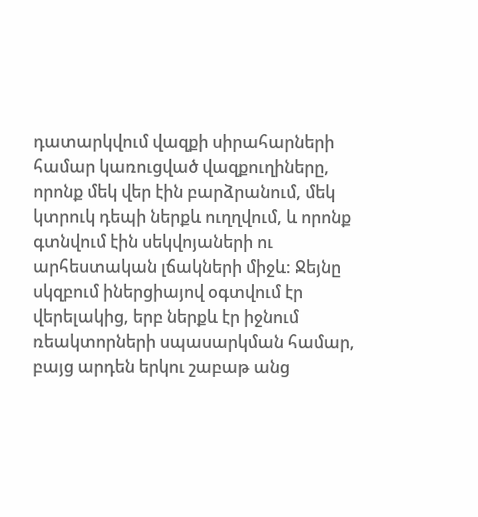դատարկվում վազքի սիրահարների համար կառուցված վազքուղիները, որոնք մեկ վեր էին բարձրանում, մեկ կտրուկ դեպի ներքև ուղղվում, և որոնք գտնվում էին սեկվոյաների ու արհեստական լճակների միջև: Ջեյնը սկզբում իներցիայով օգտվում էր վերելակից, երբ ներքև էր իջնում ռեակտորների սպասարկման համար, բայց արդեն երկու շաբաթ անց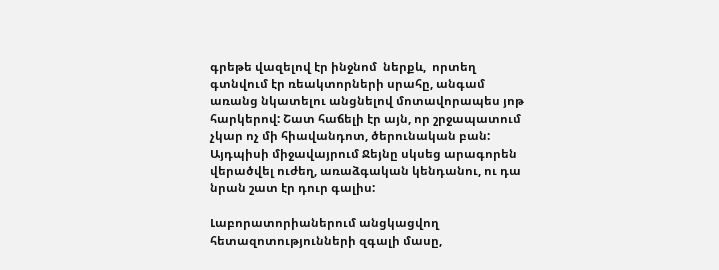գրեթե վազելով էր ինջնոմ  ներքև,  որտեղ գտնվում էր ռեակտորների սրահը, անգամ առանց նկատելու անցնելով մոտավորապես յոթ հարկերով: Շատ հաճելի էր այն, որ շրջապատում չկար ոչ մի հիավանդոտ, ծերունական բան: Այդպիսի միջավայրում Ջեյնը սկսեց արագորեն վերածվել ուժեղ, առաձգական կենդանու, ու դա նրան շատ էր դուր գալիս:

Լաբորատորիաներում անցկացվող հետազոտությունների զգալի մասը,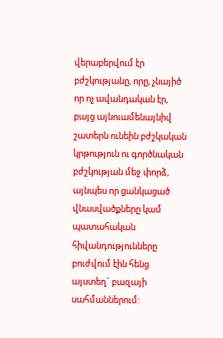վերաբերվում էր բժշկությանը, որը, չնայիծ որ ոչ ավանդական էր, բայց այնուամենայնիվ շատերն ունեին բժշկական կրթություն ու գործնական բժշկության մեջ փորձ, այնպես որ ցանկացած վնասվածքները կամ պատահական հիվանդությունները բուժվում էին հենց այստեղ` բազայի սահմաններում: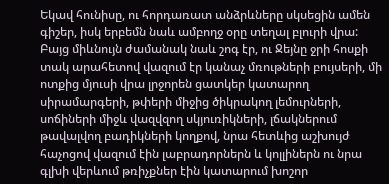Եկավ հունիսը, ու հորդառատ անձրևները սկսեցին ամեն գիշեր, իսկ երբեմն նաև ամբողջ օրը տեղալ բլուրի վրա: Բայց միևնույն ժամանակ նաև շոգ էր, ու Ջեյնը ջրի հոսքի տակ արահետով վազում էր կանաչ մռութների բույսերի, մի ոտքից մյուսի վրա լրջորեն ցատկեր կատարող սիրամարգերի, թփերի միջից ծիկրակող լեմուրների, սոճիների միջև վազվզող սկյուռիկների, լճակներում թավալվող բադիկների կողքով, նրա հետևից աշխույժ հաչոցով վազում էին լաբրադորներն և կոլլիներն ու նրա գլխի վերևում թռիչքներ էին կատարում խոշոր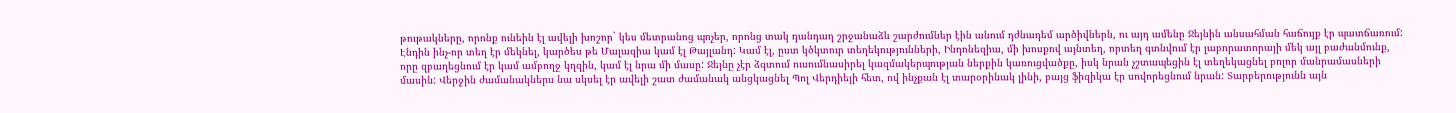թութակները, որոնք ունեին էլ ավելի խոշոր` կես մետրանոց պոչեր, որոնց տակ դանդաղ շրջանաձև շարժումներ էին անում դժնադեմ արծիվներն, ու այդ ամենը Ջեյնին անսահման հաճույք էր պատճառում: Էնդին ինչ-որ տեղ էր մեկնել, կարծես թե Մալազիա կամ էլ Թայլանդ: Կամ էլ, ըստ կծկտուր տեղեկությունների, Ինդոնեզիա, մի խոսքով այնտեղ, որտեղ գտնվում էր լաբորատորայի մեկ այլ բաժանմունք, որը զբաղեցնում էր կամ ամբողջ կղզին, կամ էլ նրա մի մասը: Ջեյնը չէր ձգտում ուսումնասիրել կազմակերպության ներքին կառուցվածքը, իսկ նրան չշտապեցին էլ տեղեկացնել բոլոր մանրամասների մասին: Վերջին ժամանակներս նա սկսել էր ավելի շատ ժամանակ անցկացնել Պոլ Վերդիեյի հետ, ով ինչքան էլ տարօրինակ լինի, բայց ֆիզիկա էր սովորեցնում նրան: Տարբերությունն այն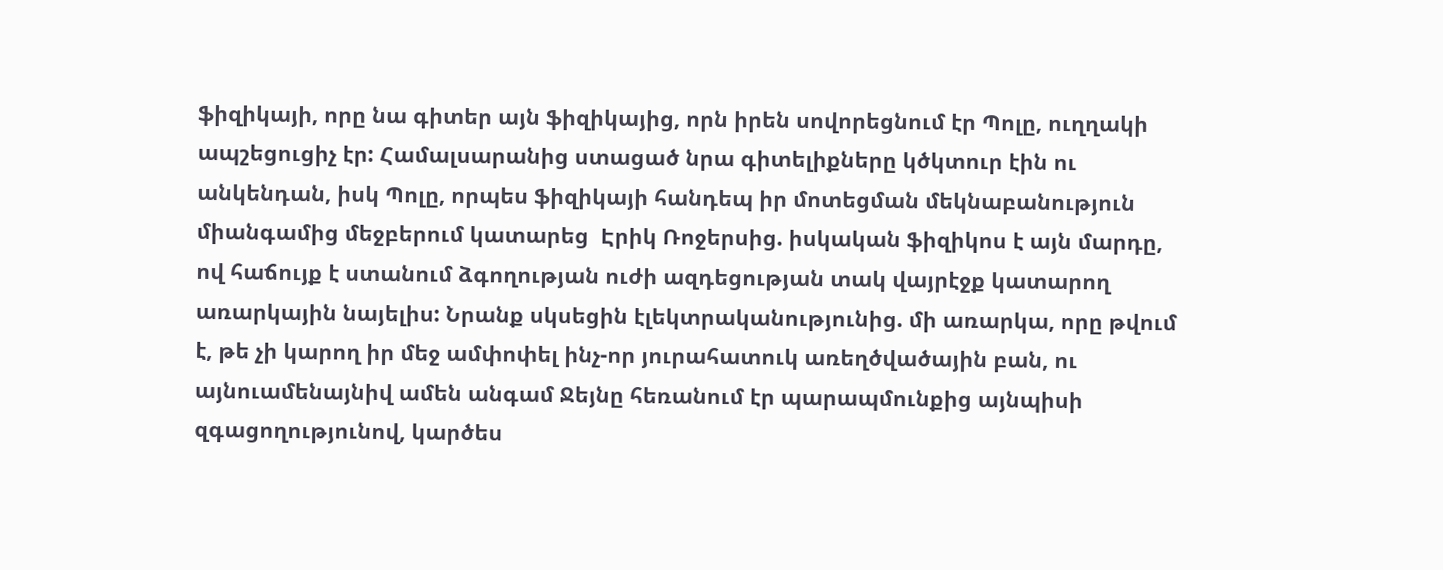ֆիզիկայի, որը նա գիտեր այն ֆիզիկայից, որն իրեն սովորեցնում էր Պոլը, ուղղակի ապշեցուցիչ էր: Համալսարանից ստացած նրա գիտելիքները կծկտուր էին ու անկենդան, իսկ Պոլը, որպես ֆիզիկայի հանդեպ իր մոտեցման մեկնաբանություն միանգամից մեջբերում կատարեց  Էրիկ Ռոջերսից. իսկական ֆիզիկոս է այն մարդը, ով հաճույք է ստանում ձգողության ուժի ազդեցության տակ վայրէջք կատարող առարկային նայելիս: Նրանք սկսեցին էլեկտրականությունից. մի առարկա, որը թվում է, թե չի կարող իր մեջ ամփոփել ինչ-որ յուրահատուկ առեղծվածային բան, ու այնուամենայնիվ ամեն անգամ Ջեյնը հեռանում էր պարապմունքից այնպիսի զգացողությունով, կարծես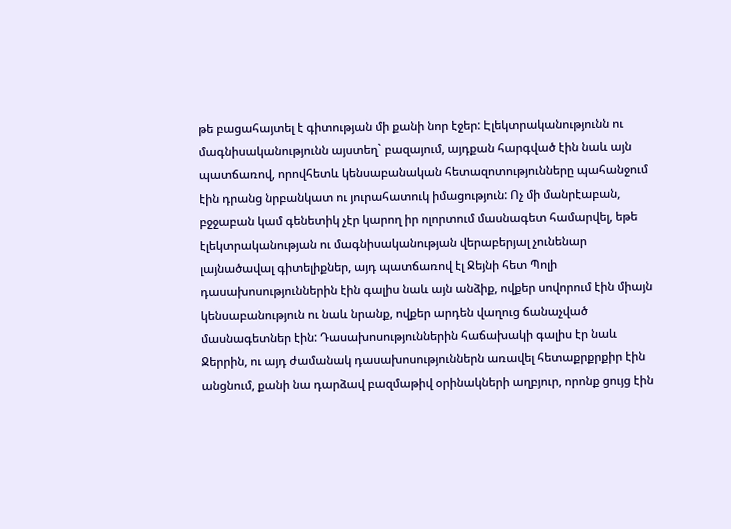թե բացահայտել է գիտության մի քանի նոր էջեր: Էլեկտրականությունն ու մագնիսականությունն այստեղ` բազայում, այդքան հարգված էին նաև այն պատճառով, որովհետև կենսաբանական հետազոտությունները պահանջում էին դրանց նրբանկատ ու յուրահատուկ իմացություն: Ոչ մի մանրէաբան, բջջաբան կամ գենետիկ չէր կարող իր ոլորտում մասնագետ համարվել, եթե էլեկտրականության ու մագնիսականության վերաբերյալ չունենար  լայնածավալ գիտելիքներ, այդ պատճառով էլ Ջեյնի հետ Պոլի դասախոսություններին էին գալիս նաև այն անձիք, ովքեր սովորում էին միայն կենսաբանություն ու նաև նրանք, ովքեր արդեն վաղուց ճանաչված մասնագետներ էին: Դասախոսություններին հաճախակի գալիս էր նաև Ջերրին, ու այդ ժամանակ դասախոսություններն առավել հետաքրքրքիր էին անցնում, քանի նա դարձավ բազմաթիվ օրինակների աղբյուր, որոնք ցույց էին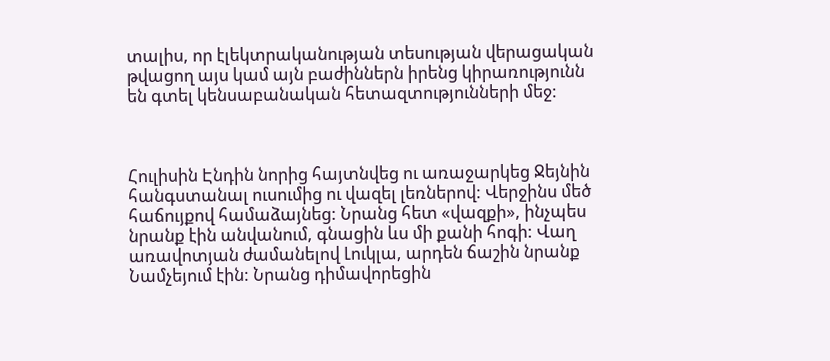տալիս, որ էլեկտրականության տեսության վերացական թվացող այս կամ այն բաժիններն իրենց կիրառությունն են գտել կենսաբանական հետազտությունների մեջ:



Հուլիսին Էնդին նորից հայտնվեց ու առաջարկեց Ջեյնին հանգստանալ ուսումից ու վազել լեռներով: Վերջինս մեծ հաճույքով համաձայնեց: Նրանց հետ «վազքի», ինչպես նրանք էին անվանում, գնացին ևս մի քանի հոգի: Վաղ առավոտյան ժամանելով Լուկլա, արդեն ճաշին նրանք Նամչեյում էին: Նրանց դիմավորեցին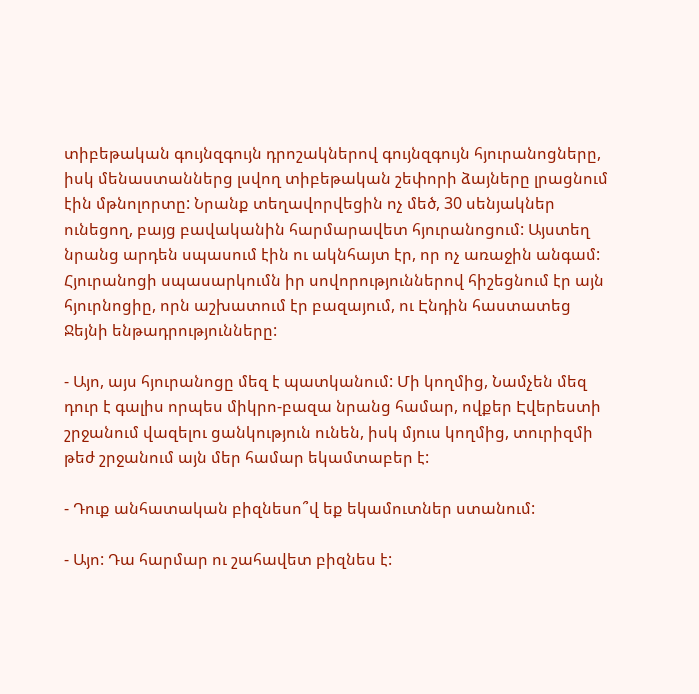տիբեթական գույնզգույն դրոշակներով գույնզգույն հյուրանոցները, իսկ մենաստաններց լսվող տիբեթական շեփորի ձայները լրացնում էին մթնոլորտը: Նրանք տեղավորվեցին ոչ մեծ, 30 սենյակներ ունեցող, բայց բավականին հարմարավետ հյուրանոցում: Այստեղ նրանց արդեն սպասում էին ու ակնհայտ էր, որ ոչ առաջին անգամ: Հյուրանոցի սպասարկումն իր սովորություններով հիշեցնում էր այն հյուրնոցիը, որն աշխատում էր բազայում, ու Էնդին հաստատեց Ջեյնի ենթադրությունները:

- Այո, այս հյուրանոցը մեզ է պատկանում: Մի կողմից, Նամչեն մեզ դուր է գալիս որպես միկրո-բազա նրանց համար, ովքեր Էվերեստի շրջանում վազելու ցանկություն ունեն, իսկ մյուս կողմից, տուրիզմի թեժ շրջանում այն մեր համար եկամտաբեր է:

- Դուք անհատական բիզնեսո՞վ եք եկամուտներ ստանում:

- Այո: Դա հարմար ու շահավետ բիզնես է: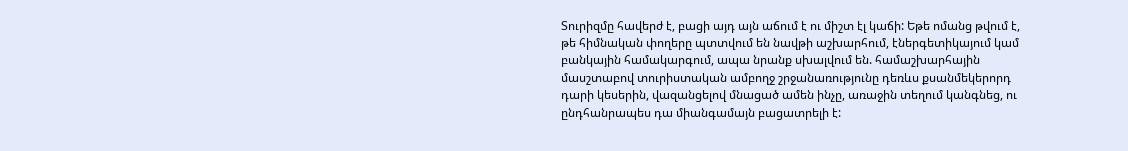Տուրիզմը հավերժ է, բացի այդ այն աճում է ու միշտ էլ կաճի: Եթե ոմանց թվում է, թե հիմնական փողերը պտտվում են նավթի աշխարհում, էներգետիկայում կամ բանկային համակարգում, ապա նրանք սխալվում են. համաշխարհային մասշտաբով տուրիստական ամբողջ շրջանառությունը դեռևս քսանմեկերորդ դարի կեսերին, վազանցելով մնացած ամեն ինչը, առաջին տեղում կանգնեց, ու ընդհանրապես դա միանգամայն բացատրելի է: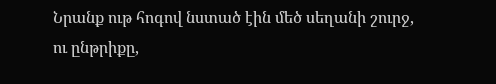Նրանք ութ հոգով նստած էին մեծ սեղանի շուրջ, ու ընթրիքը,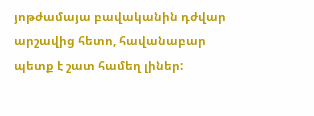յոթժամայա բավականին դժվար արշավից հետո, հավանաբար պետք է շատ համեղ լիներ: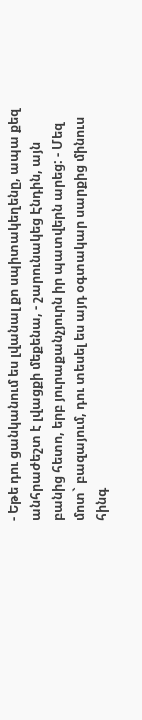- Եթե դու ցանկանում ես լվանալ քո սպիտակեղենը, ապա քեզ անհրաժեշտ է լվացքի մեքենա, - շարունակեց Էնդին, այն բանից հետո, երբ յուրաքանչյուրն իր պատվերն արեց: - Մեզ մոտ` բազայում, դու տեսել ես այդ օգտակար սարքից մինուս հինգ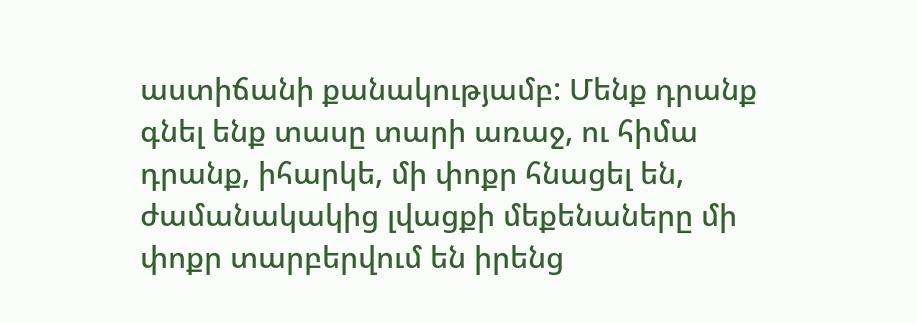աստիճանի քանակությամբ: Մենք դրանք գնել ենք տասը տարի առաջ, ու հիմա դրանք, իհարկե, մի փոքր հնացել են, ժամանակակից լվացքի մեքենաները մի փոքր տարբերվում են իրենց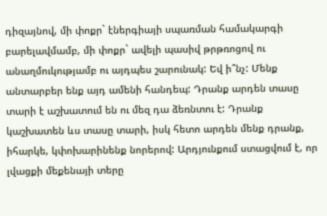դիզայնով, մի փոքր` էներգիայի սպառման համակարգի բարելավմամբ, մի փոքր` ավելի պասիվ թրթռոցով ու անաղմուկությամբ ու այդպես շարունակ: Եվ ի՞նչ: Մենք անտարբեր ենք այդ ամենի հանդեպ: Դրանք արդեն տասը տարի է աշխատում են ու մեզ դա ձեռնտու է: Դրանք կաշխատեն ևս տասը տարի, իսկ հետո արդեն մենք դրանք, իհարկե, կփոխարինենք նորերով: Արդյունքում ստացվում է, որ լվացքի մեքենայի տերը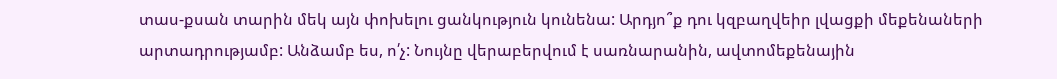տաս-քսան տարին մեկ այն փոխելու ցանկություն կունենա: Արդյո՞ք դու կզբաղվեիր լվացքի մեքենաների արտադրությամբ: Անձամբ ես, ո՛չ: Նույնը վերաբերվում է սառնարանին, ավտոմեքենային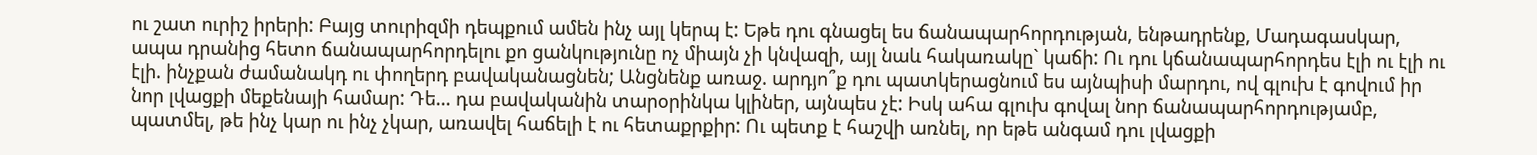ու շատ ուրիշ իրերի: Բայց տուրիզմի դեպքում ամեն ինչ այլ կերպ է: Եթե դու գնացել ես ճանապարհորդության, ենթադրենք, Մադագասկար, ապա դրանից հետո ճանապարհորդելու քո ցանկությունը ոչ միայն չի կնվազի, այլ նաև հակառակը` կաճի: Ու դու կճանապարհորդես էլի ու էլի ու էլի. ինչքան ժամանակդ ու փողերդ բավականացնեն; Անցնենք առաջ. արդյո՞ք դու պատկերացնում ես այնպիսի մարդու, ով գլուխ է գովում իր նոր լվացքի մեքենայի համար: Դե… դա բավականին տարօրինկա կլիներ, այնպես չէ: Իսկ ահա գլուխ գովալ նոր ճանապարհորդությամբ, պատմել, թե ինչ կար ու ինչ չկար, առավել հաճելի է ու հետաքրքիր: Ու պետք է հաշվի առնել, որ եթե անգամ դու լվացքի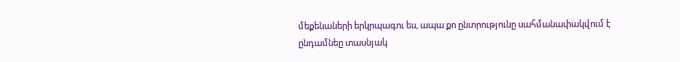մեքենաների երկրպագու ես, ապա քո ընտրությունը սահմանափակվում է ընդամնեը տասնյակ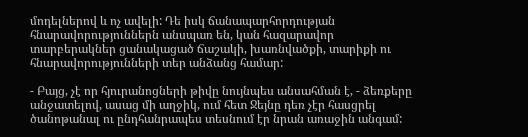մոդելներով և ոչ ավելի: Դե իսկ ճանապարհորդության հնարավորություններն անսպառ են, կան հազարավոր տարբերակներ ցանակացած ճաշակի, խառնվածքի, տարիքի ու հնարավորությունների տեր անձանց համար:

- Բայց, չէ որ հյուրանոցների թիվը նույնպես անսահման է, - ձեռքերը անջատելով, ասաց մի աղջիկ, ում հետ Ջեյնը դեռ չէր հասցրել ծանոթանալ ու ընդհանրապես տեսնում էր նրան առաջին անգամ: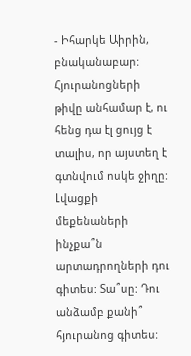- Իհարկե Աիրին, բնականաբար: Հյուրանոցների թիվը անհամար է, ու հենց դա էլ ցույց է տալիս, որ այստեղ է գտնվում ոսկե ջիղը: Լվացքի մեքենաների ինչքա՞ն արտադրողների դու գիտես: Տա՞սը: Դու անձամբ քանի՞ հյուրանոց գիտես: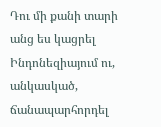Դու մի քանի տարի անց ես կացրել Ինդոնեզիայում ու, անկասկած, ճանապարհորդել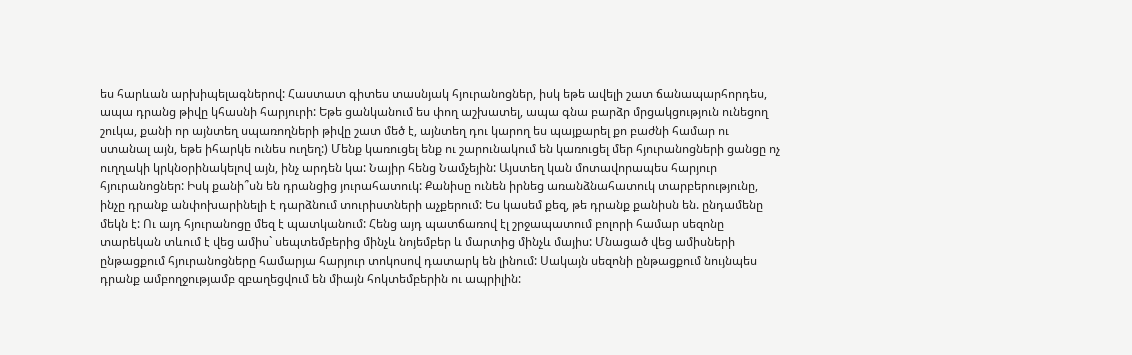ես հարևան արխիպելագներով: Հաստատ գիտես տասնյակ հյուրանոցներ, իսկ եթե ավելի շատ ճանապարհորդես, ապա դրանց թիվը կհասնի հարյուրի: Եթե ցանկանում ես փող աշխատել, ապա գնա բարձր մրցակցություն ունեցող շուկա, քանի որ այնտեղ սպառողների թիվը շատ մեծ է, այնտեղ դու կարող ես պայքարել քո բաժնի համար ու ստանալ այն, եթե իհարկե ունես ուղեղ:) Մենք կառուցել ենք ու շարունակում են կառուցել մեր հյուրանոցների ցանցը ոչ ուղղակի կրկնօրինակելով այն, ինչ արդեն կա: Նայիր հենց Նամչեյին: Այստեղ կան մոտավորապես հարյուր հյուրանոցներ: Իսկ քանի՞սն են դրանցից յուրահատուկ: Քանիսը ունեն իրնեց առանձնահատուկ տարբերությունը, ինչը դրանք անփոխարինելի է դարձնում տուրիստների աչքերում: Ես կասեմ քեզ, թե դրանք քանիսն են. ընդամենը մեկն է: Ու այդ հյուրանոցը մեզ է պատկանում: Հենց այդ պատճառով էլ շրջապատում բոլորի համար սեզոնը տարեկան տևում է վեց ամիս` սեպտեմբերից մինչև նոյեմբեր և մարտից մինչև մայիս: Մնացած վեց ամիսների ընթացքում հյուրանոցները համարյա հարյուր տոկոսով դատարկ են լինում: Սակայն սեզոնի ընթացքում նույնպես դրանք ամբողջությամբ զբաղեցվում են միայն հոկտեմբերին ու ապրիլին: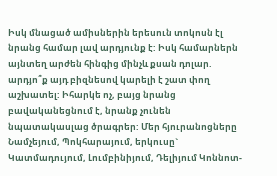Իսկ մնացած ամիսներին երեսուն տոկոսն էլ նրանց համար լավ արդյունք է: Իսկ համարներն այնտեղ արժեն հինգից մինչև քսան դոլար. արդյո՞ք այդ բիզնեսով կարելի է շատ փող աշխատել: Իհարկե ոչ, բայց նրանց բավականեցնում է, նրանք չունեն նպատակասլաց ծրագրեր: Մեր հյուրանոցները Նամչեյում, Պոկհարայում, երկուսը` Կատմադույում, Լումբինիյում, Դելիյում Կոննոտ-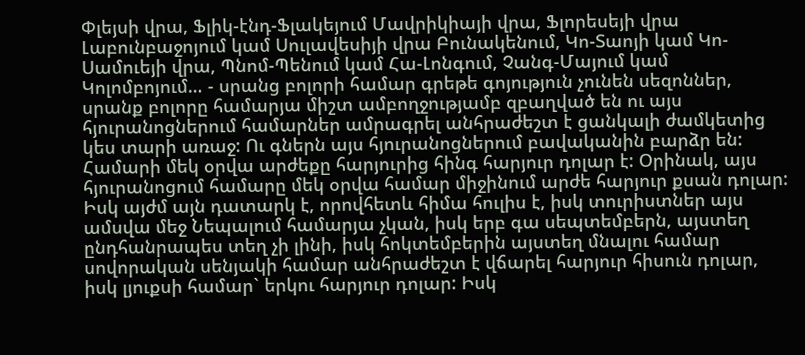Փլեյսի վրա, Ֆլիկ-էնդ-Ֆլակեյում Մավրիկիայի վրա, Ֆլորեսեյի վրա Լաբունբաջոյում կամ Սուլավեսիյի վրա Բունակենում, Կո-Տաոյի կամ Կո-Սամուեյի վրա, Պնոմ-Պենում կամ Հա-Լոնգում, Չանգ-Մայում կամ Կոլոմբոյում… - սրանց բոլորի համար գրեթե գոյություն չունեն սեզոններ, սրանք բոլորը համարյա միշտ ամբողջությամբ զբաղված են ու այս հյուրանոցներում համարներ ամրագրել անհրաժեշտ է ցանկալի ժամկետից կես տարի առաջ: Ու գներն այս հյուրանոցներում բավականին բարձր են: Համարի մեկ օրվա արժեքը հարյուրից հինգ հարյուր դոլար է: Օրինակ, այս հյուրանոցում համարը մեկ օրվա համար միջինում արժե հարյուր քսան դոլար: Իսկ այժմ այն դատարկ է, որովհետև հիմա հուլիս է, իսկ տուրիստներ այս ամսվա մեջ Նեպալում համարյա չկան, իսկ երբ գա սեպտեմբերն, այստեղ ընդհանրապես տեղ չի լինի, իսկ հոկտեմբերին այստեղ մնալու համար սովորական սենյակի համար անհրաժեշտ է վճարել հարյուր հիսուն դոլար, իսկ լյուքսի համար` երկու հարյուր դոլար: Իսկ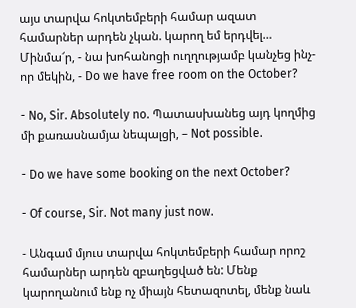այս տարվա հոկտեմբերի համար ազատ համարներ արդեն չկան. կարող եմ երդվել… Մինմա՜ր, - նա խոհանոցի ուղղությամբ կանչեց ինչ-որ մեկին, - Do we have free room on the October?

- No, Sir. Absolutely no. Պատասխանեց այդ կողմից մի քառասնամյա նեպալցի, – Not possible.

- Do we have some booking on the next October?

- Of course, Sir. Not many just now.

- Անգամ մյուս տարվա հոկտեմբերի համար որոշ համարներ արդեն զբաղեցված են: Մենք կարողանում ենք ոչ միայն հետազոտել, մենք նաև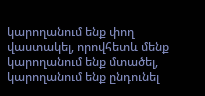կարողանում ենք փող վաստակել, որովհետև մենք կարողանում ենք մտածել, կարողանում ենք ընդունել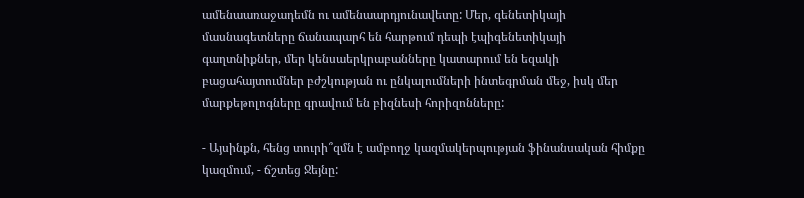ամենաառաջադեմն ու ամենաարդյունավետը: Մեր, գենետիկայի մասնագետները ճանապարհ են հարթում դեպի էպիգենետիկայի գաղտնիքներ, մեր կենսաերկրաբանները կատարում են եզակի բացահայտումներ բժշկության ու ընկալումների ինտեգրման մեջ, իսկ մեր մարքեթոլոգները գրավում են բիզնեսի հորիզոնները:

- Այսինքն, հենց տուրի՞զմն է ամբողջ կազմակերպության ֆինանսական հիմքը կազմում, - ճշտեց Ջեյնը: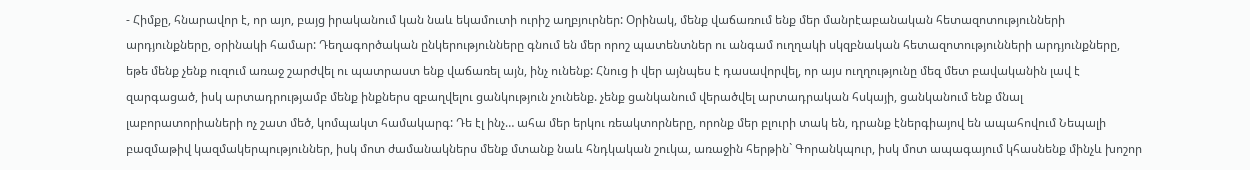- Հիմքը, հնարավոր է, որ այո, բայց իրականում կան նաև եկամուտի ուրիշ աղբյուրներ: Օրինակ, մենք վաճառում ենք մեր մանրէաբանական հետազոտությունների արդյունքները, օրինակի համար: Դեղագործական ընկերությունները գնում են մեր որոշ պատենտներ ու անգամ ուղղակի սկզբնական հետազոտությունների արդյունքները, եթե մենք չենք ուզում առաջ շարժվել ու պատրաստ ենք վաճառել այն, ինչ ունենք: Հնուց ի վեր այնպես է դասավորվել, որ այս ուղղությունը մեզ մետ բավականին լավ է զարգացած, իսկ արտադրությամբ մենք ինքներս զբաղվելու ցանկություն չունենք. չենք ցանկանում վերածվել արտադրական հսկայի, ցանկանում ենք մնալ լաբորատորիաների ոչ շատ մեծ, կոմպակտ համակարգ: Դե էլ ինչ… ահա մեր երկու ռեակտորները, որոնք մեր բլուրի տակ են, դրանք էներգիայով են ապահովում Նեպալի բազմաթիվ կազմակերպություններ, իսկ մոտ ժամանակներս մենք մտանք նաև հնդկական շուկա, առաջին հերթին` Գորանկպուր, իսկ մոտ ապագայում կհասնենք մինչև խոշոր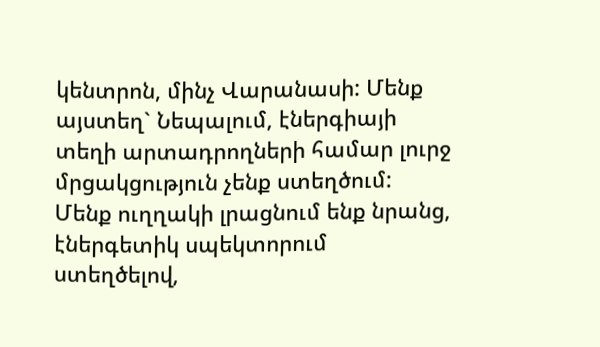կենտրոն, մինչ Վարանասի: Մենք այստեղ` Նեպալում, էներգիայի տեղի արտադրողների համար լուրջ մրցակցություն չենք ստեղծում: Մենք ուղղակի լրացնում ենք նրանց, էներգետիկ սպեկտորում ստեղծելով,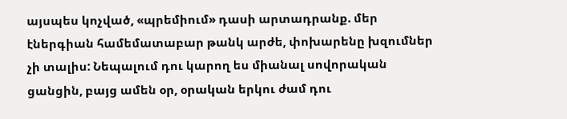այսպես կոչված, «պրեմիում» դասի արտադրանք. մեր էներգիան համեմատաբար թանկ արժե, փոխարենը խզումներ չի տալիս: Նեպալում դու կարող ես միանալ սովորական ցանցին, բայց ամեն օր, օրական երկու ժամ դու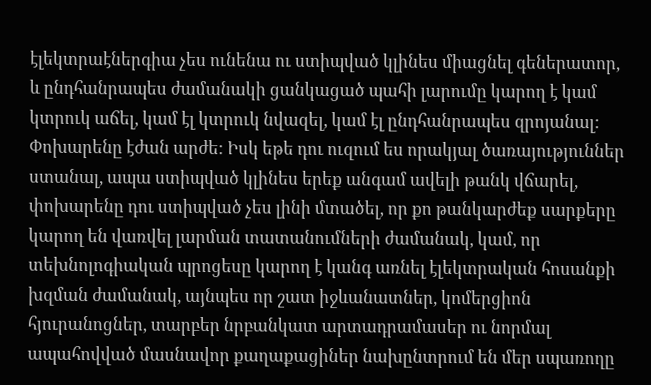էլեկտրաէներգիա չես ունենա ու ստիպված կլինես միացնել գեներատոր, և ընդհանրապես ժամանակի ցանկացած պահի լարումը կարող է կամ կտրուկ աճել, կամ էլ կտրուկ նվազել, կամ էլ ընդհանրապես զրոյանալ: Փոխարենը էժան արժե: Իսկ եթե դու ուզում ես որակյալ ծառայություններ ստանալ, ապա ստիպված կլինես երեք անգամ ավելի թանկ վճարել, փոխարենը դու ստիպված չես լինի մտածել, որ քո թանկարժեք սարքերը կարող են վառվել լարման տատանումների ժամանակ, կամ, որ տեխնոլոգիական պրոցեսը կարող է կանգ առնել էլեկտրական հոսանքի խզման ժամանակ, այնպես որ շատ իջևանատներ, կոմերցիոն հյուրանոցներ, տարբեր նրբանկատ արտադրամասեր ու նորմալ ապահովված մասնավոր քաղաքացիներ նախընտրում են մեր սպառողը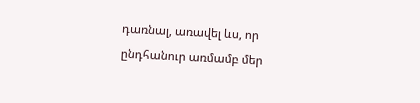դառնալ, առավել ևս, որ ընդհանուր առմամբ մեր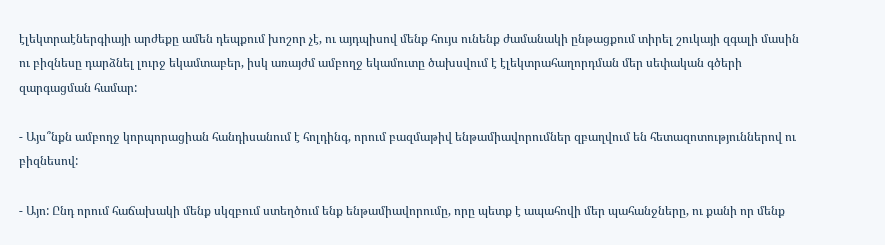էլեկտրաէներգիայի արժեքը ամեն դեպքում խոշոր չէ, ու այդպիսով մենք հույս ունենք ժամանակի ընթացքում տիրել շուկայի զգալի մասին ու բիզնեսը դարձնել լուրջ եկամտաբեր, իսկ առայժմ ամբողջ եկամուտը ծախսվում է էլեկտրահաղորդման մեր սեփական գծերի զարգացման համար:

- Այս՞նքն ամբողջ կորպորացիան հանդիսանում է հոլդինգ, որում բազմաթիվ ենթամիավորումներ զբաղվում են հետազոտություններով ու բիզնեսով:

- Այո: Ընդ որում հաճախակի մենք սկզբում ստեղծում ենք ենթամիավորումը, որը պետք է ապահովի մեր պահանջները, ու քանի որ մենք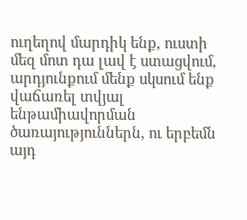ուղեղով մարդիկ ենք, ուստի մեզ մոտ դա լավ է ստացվում, արդյունքում մենք սկսում ենք վաճառել տվյալ ենթամիավորման ծառայություններն, ու երբեմն այդ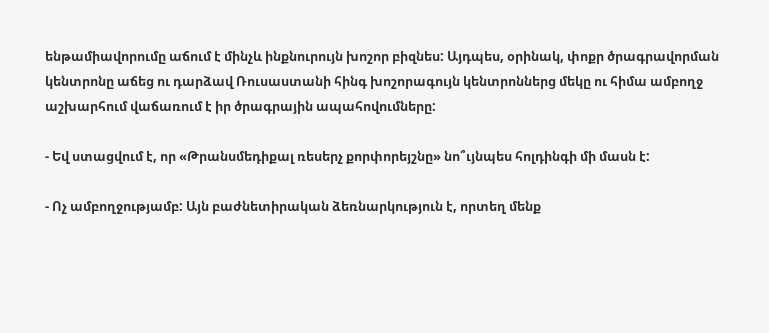ենթամիավորումը աճում է մինչև ինքնուրույն խոշոր բիզնես: Այդպես, օրինակ, փոքր ծրագրավորման կենտրոնը աճեց ու դարձավ Ռուսաստանի հինգ խոշորագույն կենտրոններց մեկը ու հիմա ամբողջ աշխարհում վաճառում է իր ծրագրային ապահովումները:

- Եվ ստացվում է, որ «Թրանսմեդիքալ ռեսերչ քորփորեյշնը» նո՞ւյնպես հոլդինգի մի մասն է:

- Ոչ ամբողջությամբ: Այն բաժնետիրական ձեռնարկություն է, որտեղ մենք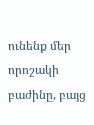ունենք մեր որոշակի բաժինը, բայց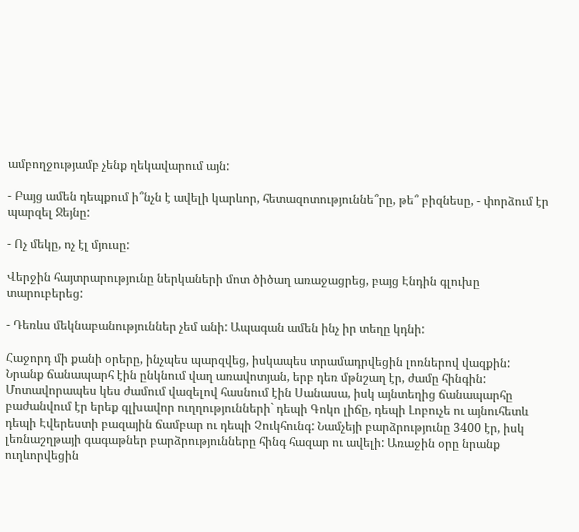ամբողջությամբ չենք ղեկավարում այն:

- Բայց ամեն դեպքում ի՞նչն է ավելի կարևոր, հետազոտություննե՞րը, թե՞ բիզնեսը, - փորձում էր պարզել Ջեյնը:

- Ոչ մեկը, ոչ էլ մյուսը:

Վերջին հայտրարությունը ներկաների մոտ ծիծաղ առաջացրեց, բայց Էնդին գլուխը տարուբերեց:

- Դեռևս մեկնաբանություններ չեմ անի: Ապագան ամեն ինչ իր տեղը կդնի:

Հաջորդ մի քանի օրերը, ինչպես պարզվեց, իսկապես տրամադրվեցին լոռներով վազքին: Նրանք ճանապարհ էին ընկնում վաղ առավոտյան, երբ դեռ մթնշաղ էր, ժամը հինգին: Մոտավորապես կես ժամում վազելով հասնում էին Սանասա, իսկ այնտեղից ճանապարհը բաժանվում էր երեք գլխավոր ուղղությունների` դեպի Գոկո լիճը, դեպի Լոբուչե ու այնուհետև դեպի Էվերեստի բազային ճամբար ու դեպի Չուկհունգ: Նամչեյի բարձրությունը 3400 էր, իսկ լեռնաշղթայի գագաթներ բարձրությունները հինգ հազար ու ավելի: Առաջին օրը նրանք ուղևորվեցին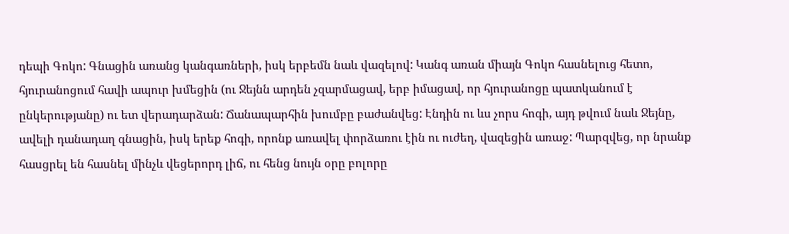դեպի Գոկո: Գնացին առանց կանգառների, իսկ երբեմն նաև վազելով: Կանգ առան միայն Գոկո հասնելուց հետո, հյուրանոցում հավի ապուր խմեցին (ու Ջեյնն արդեն չզարմացավ, երբ իմացավ, որ հյուրանոցը պատկանում է ընկերությանը) ու ետ վերադարձան: Ճանապարհին խումբը բաժանվեց: Էնդին ու ևս չորս հոգի, այդ թվում նաև Ջեյնը, ավելի դանադաղ գնացին, իսկ երեք հոգի, որոնք առավել փորձառու էին ու ուժեղ, վազեցին առաջ: Պարզվեց, որ նրանք հասցրել են հասնել մինչև վեցերորդ լիճ, ու հենց նույն օրը բոլորը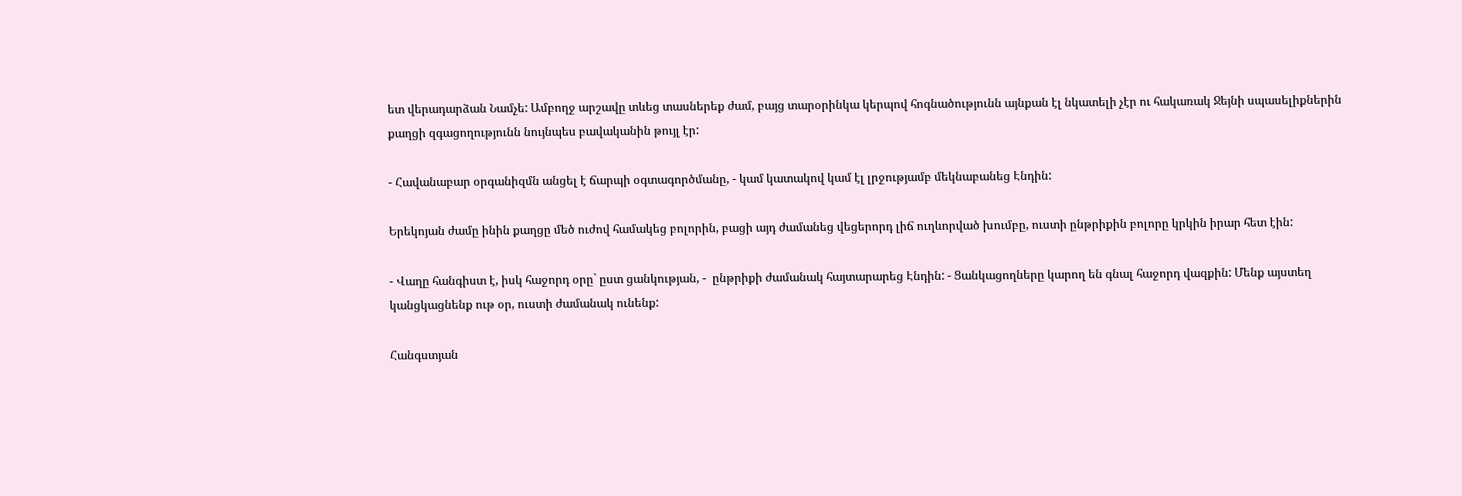ետ վերադարձան Նամչե: Ամբողջ արշավը տևեց տասներեք ժամ, բայց տարօրինկա կերպով հոգնածությունն այնքան էլ նկատելի չէր ու հակառակ Ջեյնի սպասելիքներին քաղցի զգացողությունն նույնպես բավականին թույլ էր:

- Հավանաբար օրգանիզմն անցել է ճարպի օգտագործմանը, - կամ կատակով կամ էլ լրջությամբ մեկնաբանեց Էնդին:

Երեկոյան ժամը ինին քաղցը մեծ ուժով համակեց բոլորին, բացի այդ ժամանեց վեցերորդ լիճ ուղևորված խումբը, ուստի ընթրիքին բոլորը կրկին իրար հետ էին:

- Վաղը հանգիստ է, իսկ հաջորդ օրը` ըստ ցանկության, -  ընթրիքի ժամանակ հայտարարեց Էնդին: - Ցանկացողները կարող են գնալ հաջորդ վազքին: Մենք այստեղ կանցկացնենք ութ օր, ուստի ժամանակ ունենք:

Հանգստյան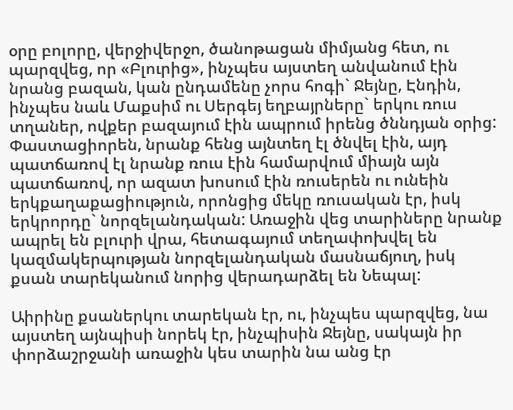օրը բոլորը, վերջիվերջո, ծանոթացան միմյանց հետ, ու պարզվեց, որ «Բլուրից», ինչպես այստեղ անվանում էին նրանց բազան, կան ընդամենը չորս հոգի` Ջեյնը, Էնդին, ինչպես նաև Մաքսիմ ու Սերգեյ եղբայրները` երկու ռուս տղաներ, ովքեր բազայում էին ապրում իրենց ծննդյան օրից: Փաստացիորեն, նրանք հենց այնտեղ էլ ծնվել էին, այդ պատճառով էլ նրանք ռուս էին համարվում միայն այն պատճառով, որ ազատ խոսում էին ռուսերեն ու ունեին երկքաղաքացիություն, որոնցից մեկը ռուսական էր, իսկ երկրորդը` նորզելանդական: Առաջին վեց տարիները նրանք ապրել են բլուրի վրա, հետագայում տեղափոխվել են կազմակերպության նորզելանդական մասնաճյուղ, իսկ քսան տարեկանում նորից վերադարձել են Նեպալ:

Աիրինը քսաներկու տարեկան էր, ու, ինչպես պարզվեց, նա այստեղ այնպիսի նորեկ էր, ինչպիսին Ջեյնը, սակայն իր փորձաշրջանի առաջին կես տարին նա անց էր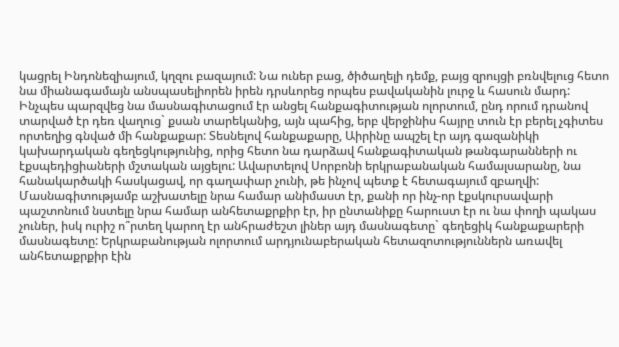կացրել Ինդոնեզիայում, կղզու բազայում: Նա ուներ բաց, ծիծաղելի դեմք, բայց զրույցի բռնվելուց հետո նա միանագամայն անսպասելիորեն իրեն դրսևորեց որպես բավականին լուրջ և հասուն մարդ: Ինչպես պարզվեց նա մասնագիտացում էր անցել հանքագիտության ոլորտում, ընդ որում դրանով տարված էր դեռ վաղուց` քսան տարեկանից, այն պահից, երբ վերջինիս հայրը տուն էր բերել չգիտես որտեղից գնված մի հանքաքար: Տեսնելով հանքաքարը, Աիրինը ապշել էր այդ գազանիկի կախարդական գեղեցկությունից, որից հետո նա դարձավ հանքագիտական թանգարանների ու էքսպեդիցիաների մշտական այցելու: Ավարտելով Սորբոնի երկրաբանական համալսարանը, նա հանակարծակի հասկացավ, որ գաղափար չունի, թե ինչով պետք է հետագայում զբաղվի: Մասնագիտությամբ աշխատելը նրա համար անիմաստ էր, քանի որ ինչ-որ էքսկուրսավարի պաշտոնում նստելը նրա համար անհետաքրքիր էր, իր ընտանիքը հարուստ էր ու նա փողի պակաս չուներ, իսկ ուրիշ ո՞րտեղ կարող էր անհրաժեշտ լիներ այդ մասնագետը` գեղեցիկ հանքաքարերի մասնագետը: Երկրաբանության ոլորտում արդյունաբերական հետազոտություններն առավել անհետաքրքիր էին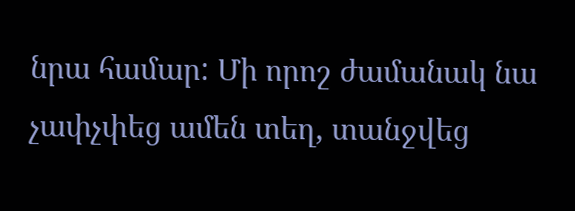նրա համար: Մի որոշ ժամանակ նա չափչփեց ամեն տեղ, տանջվեց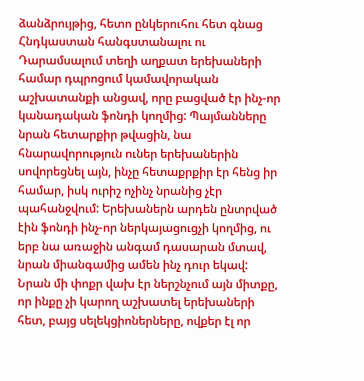ձանձրույթից, հետո ընկերուհու հետ գնաց Հնդկաստան հանգստանալու ու Դարամսալում տեղի աղքատ երեխաների համար դպրոցում կամավորական աշխատանքի անցավ, որը բացված էր ինչ-որ կանադական ֆոնդի կողմից: Պայմանները նրան հետարքիր թվացին, նա հնարավորություն ուներ երեխաներին սովորեցնել այն, ինչը հետաքրքիր էր հենց իր համար, իսկ ուրիշ ոչինչ նրանից չէր պահանջվում: Երեխաներն արդեն ընտրված էին ֆոնդի ինչ-որ ներկայացուցչի կողմից, ու երբ նա առաջին անգամ դասարան մտավ, նրան միանգամից ամեն ինչ դուր եկավ: Նրան մի փոքր վախ էր ներշնչում այն միտքը, որ ինքը չի կարող աշխատել երեխաների հետ, բայց սելեկցիոներները, ովքեր էլ որ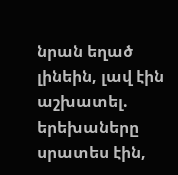նրան եղած լինեին, լավ էին աշխատել. երեխաները սրատես էին,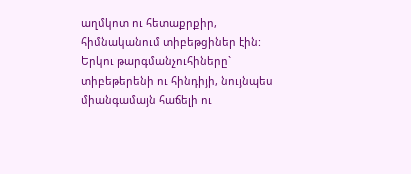աղմկոտ ու հետաքրքիր, հիմնականում տիբեթցիներ էին: Երկու թարգմանչուհիները` տիբեթերենի ու հինդիյի, նույնպես միանգամայն հաճելի ու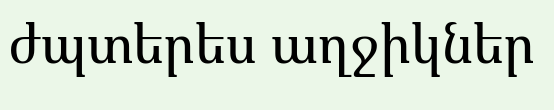ժպտերես աղջիկներ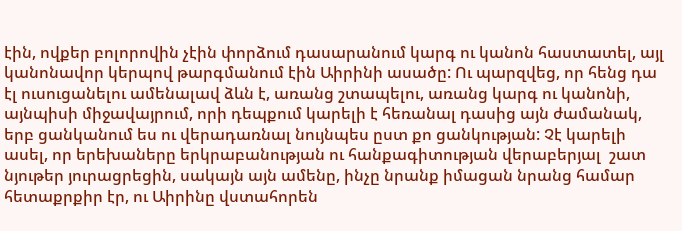էին, ովքեր բոլորովին չէին փորձում դասարանում կարգ ու կանոն հաստատել, այլ կանոնավոր կերպով թարգմանում էին Աիրինի ասածը: Ու պարզվեց, որ հենց դա էլ ուսուցանելու ամենալավ ձևն է, առանց շտապելու, առանց կարգ ու կանոնի, այնպիսի միջավայրում, որի դեպքում կարելի է հեռանալ դասից այն ժամանակ, երբ ցանկանում ես ու վերադառնալ նույնպես ըստ քո ցանկության: Չէ կարելի ասել, որ երեխաները երկրաբանության ու հանքագիտության վերաբերյալ  շատ նյութեր յուրացրեցին, սակայն այն ամենը, ինչը նրանք իմացան նրանց համար հետաքրքիր էր, ու Աիրինը վստահորեն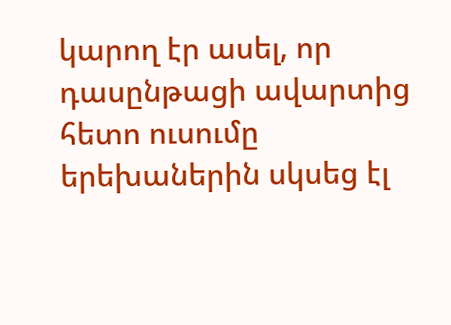կարող էր ասել, որ դասընթացի ավարտից հետո ուսումը երեխաներին սկսեց էլ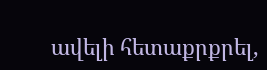ավելի հետաքրքրել,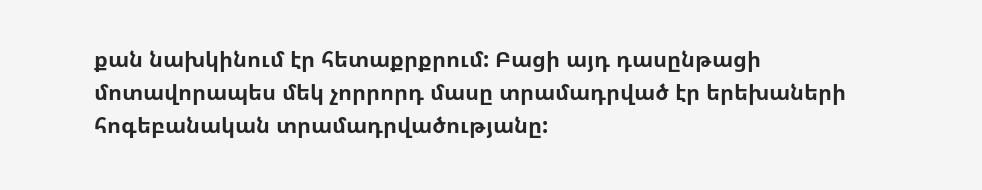քան նախկինում էր հետաքրքրում: Բացի այդ դասընթացի մոտավորապես մեկ չորրորդ մասը տրամադրված էր երեխաների հոգեբանական տրամադրվածությանը: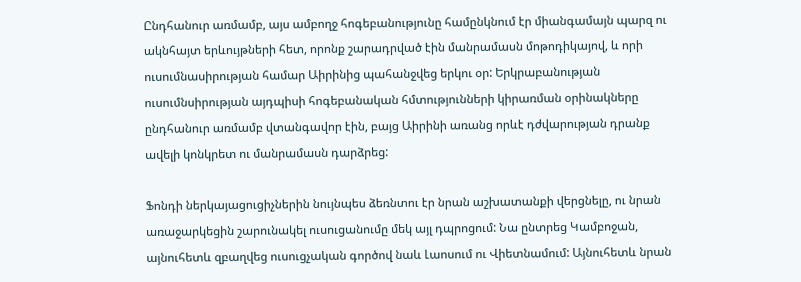Ընդհանուր առմամբ, այս ամբողջ հոգեբանությունը համընկնում էր միանգամայն պարզ ու ակնհայտ երևույթների հետ, որոնք շարադրված էին մանրամասն մոթոդիկայով, և որի ուսումնասիրության համար Աիրինից պահանջվեց երկու օր: Երկրաբանության ուսումնսիրության այդպիսի հոգեբանական հմտությունների կիրառման օրինակները ընդհանուր առմամբ վտանգավոր էին, բայց Աիրինի առանց որևէ դժվարության դրանք ավելի կոնկրետ ու մանրամասն դարձրեց:

Ֆոնդի ներկայացուցիչներին նույնպես ձեռնտու էր նրան աշխատանքի վերցնելը, ու նրան առաջարկեցին շարունակել ուսուցանումը մեկ այլ դպրոցում: Նա ընտրեց Կամբոջան, այնուհետև զբաղվեց ուսուցչական գործով նաև Լաոսում ու Վիետնամում: Այնուհետև նրան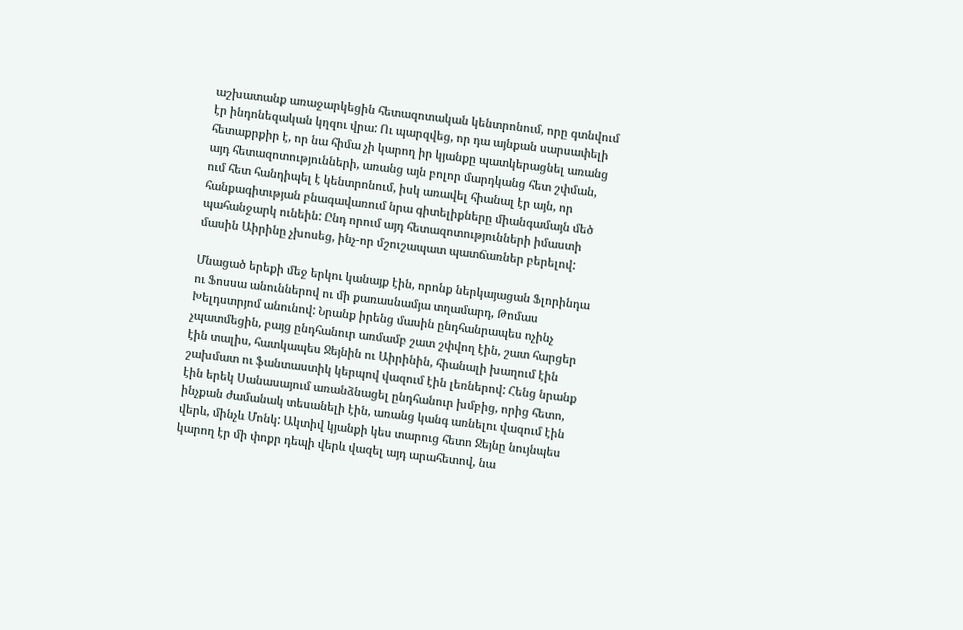աշխատանք առաջարկեցին հետազոտական կենտրոնում, որը գտնվում էր ինդոնեզական կղզու վրա: Ու պարզվեց, որ դա այնքան սարսափելի հետաքրքիր է, որ նա հիմա չի կարող իր կյանքը պատկերացնել առանց այդ հետազոտությունների, առանց այն բոլոր մարդկանց հետ շփման, ում հետ հանդիպել է կենտրոնում, իսկ առավել հիանալ էր այն, որ հանքագիտւթյան բնագավառում նրա գիտելիքները միանգամայն մեծ պահանջարկ ունեին: Ընդ որում այդ հետազոտությունների իմաստի մասին Աիրինը չխոսեց, ինչ-որ մշուշապատ պատճառներ բերելով:

Մնացած երեքի մեջ երկու կանայք էին, որոնք ներկայացան Ֆլորինդա ու Ֆոսսա անուններով ու մի քառասնամյա տղամարդ, Թոմաս Խելդստրյոմ անունով: Նրանք իրենց մասին ընդհանրապես ոչինչ չպատմեցին, բայց ընդհանուր առմամբ շատ շփվող էին, շատ հարցեր էին տալիս, հատկապես Ջեյնին ու Աիրինին, հիանալի խաղում էին շախմատ ու ֆանտաստիկ կերպով վազում էին լեռներով: Հենց նրանք էին երեկ Սանասայում առանձնացել ընդհանուր խմբից, որից հետո, ինչքան ժամանակ տեսանելի էին, առանց կանգ առնելու վազում էին վերև, մինչև Մոնկ: Ակտիվ կյանքի կես տարուց հետո Ջեյնը նույնպես կարող էր մի փոքր դեպի վերև վազել այդ արահետով, նա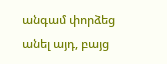անգամ փորձեց անել այդ, բայց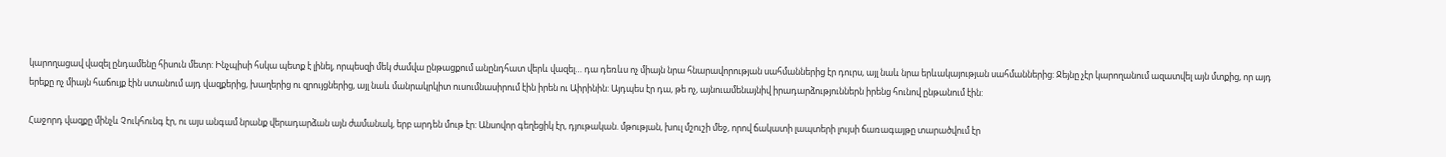կարողացավ վազել ընդամենը հիսուն մետր: Ինչպիսի հսկա պետք է լինել, որպեսզի մեկ ժամվա ընթացքում անընդհատ վերև վազել… դա դեռևս ոչ միայն նրա հնարավորության սահմաններից էր դուրս, այլ նաև նրա երևակայության սահմաններից: Ջեյնը չէր կարողանում ազատվել այն մտքից, որ այդ երեքը ոչ միայն հաճույք էին ստանում այդ վազքերից, խաղերից ու զրույցներից, այլ նաև մանրակրկիտ ուսումնասիրում էին իրեն ու Աիրինին: Այդպես էր դա, թե ոչ, այնուամենայնիվ իրադարձություններն իրենց հունով ընթանում էին:

Հաջորդ վազքը մինչև Չուկհունգ էր, ու այս անգամ նրանք վերադարձան այն ժամանակ, երբ արդեն մութ էր: Անսովոր գեղեցիկ էր, դյութական. մթության, խուլ մշուշի մեջ, որով ճակատի լապտերի լույսի ճառագայթը տարածվում էր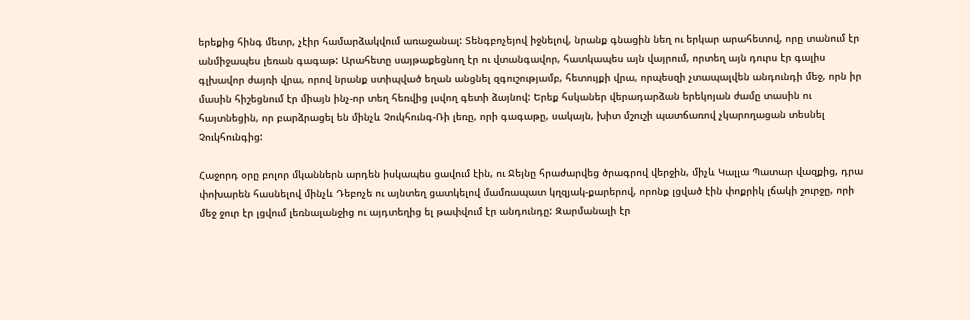երեքից հինգ մետր, չէիր համարձակվում առաջանալ: Տենգբոչեյով իջնելով, նրանք գնացին նեղ ու երկար արահետով, որը տանում էր անմիջապես լեռան գագաթ: Արահետը սայթաքեցնող էր ու վտանգավոր, հատկապես այն վայրում, որտեղ այն դուրս էր գալիս գլխավոր ժայռի վրա, որով նրանք ստիպված եղան անցնել զգուշությամբ, հետույքի վրա, որպեսզի չտապալվեն անդունդի մեջ, որն իր մասին հիշեցնում էր միայն ինչ-որ տեղ հեռվից լսվող գետի ձայնով: Երեք հսկաներ վերադարձան երեկոյան ժամը տասին ու հայտնեցին, որ բարձրացել են մինչև Չուկհունգ-Ռի լեռը, որի գագաթը, սակայն, խիտ մշուշի պատճառով չկարողացան տեսնել Չուկհունգից:

Հաջորդ օրը բոլոր մկաններն արդեն իսկապես ցավում էին, ու Ջեյնը հրաժարվեց ծրագրով վերջին, միչև Կալլա Պատար վազքից, դրա փոխարեն հասնելով մինչև Դեբոչե ու այնտեղ ցատկելով մամռապատ կղզյակ-քարերով, որոնք լցված էին փոքրիկ լճակի շուրջը, որի մեջ ջուր էր լցվում լեռնալանջից ու այդտեղից ել թափվում էր անդունդը: Զարմանալի էր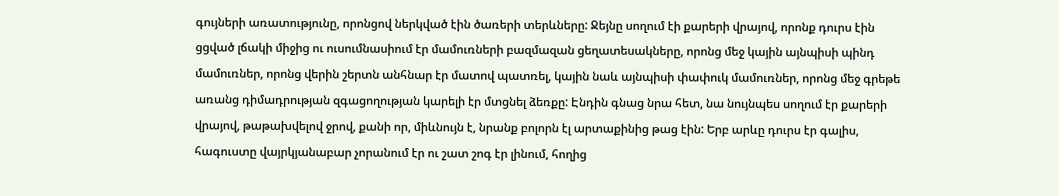գույների առատությունը, որոնցով ներկված էին ծառերի տերևները: Ջեյնը սողում էի քարերի վրայով, որոնք դուրս էին ցցված լճակի միջից ու ուսումնասիում էր մամուռների բազմազան ցեղատեսակները, որոնց մեջ կային այնպիսի պինդ մամուռներ, որոնց վերին շերտն անհնար էր մատով պատռել, կային նաև այնպիսի փափուկ մամուռներ, որոնց մեջ գրեթե առանց դիմադրության զգացողության կարելի էր մտցնել ձեռքը: Էնդին գնաց նրա հետ, նա նույնպես սողում էր քարերի վրայով, թաթախվելով ջրով, քանի որ, միևնույն է, նրանք բոլորն էլ արտաքինից թաց էին: Երբ արևը դուրս էր գալիս, հագուստը վայրկյանաբար չորանում էր ու շատ շոգ էր լինում, հողից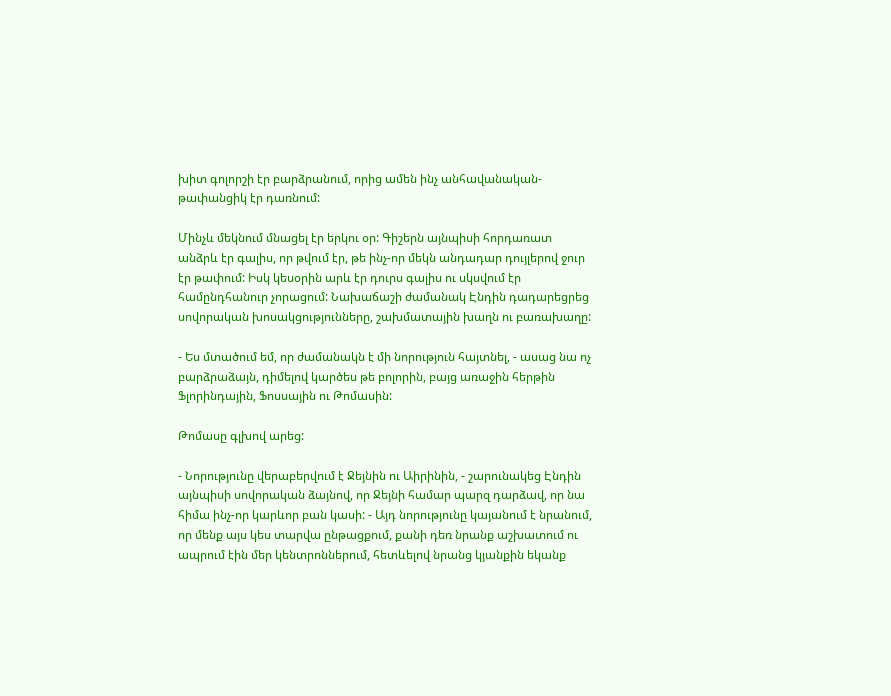խիտ գոլորշի էր բարձրանում, որից ամեն ինչ անհավանական-թափանցիկ էր դառնում:

Մինչև մեկնում մնացել էր երկու օր: Գիշերն այնպիսի հորդառատ անձրև էր գալիս, որ թվում էր, թե ինչ-որ մեկն անդադար դույլերով ջուր էր թափում: Իսկ կեսօրին արև էր դուրս գալիս ու սկսվում էր համընդհանուր չորացում: Նախաճաշի ժամանակ Էնդին դադարեցրեց սովորական խոսակցությունները, շախմատային խաղն ու բառախաղը:

- Ես մտածում եմ, որ ժամանակն է մի նորություն հայտնել, - ասաց նա ոչ բարձրաձայն, դիմելով կարծես թե բոլորին, բայց առաջին հերթին Ֆլորինդային, Ֆոսսային ու Թոմասին:

Թոմասը գլխով արեց:

- Նորությունը վերաբերվում է Ջեյնին ու Աիրինին, - շարունակեց Էնդին այնպիսի սովորական ձայնով, որ Ջեյնի համար պարզ դարձավ, որ նա հիմա ինչ-որ կարևոր բան կասի: - Այդ նորությունը կայանում է նրանում, որ մենք այս կես տարվա ընթացքում, քանի դեռ նրանք աշխատում ու ապրում էին մեր կենտրոններում, հետևելով նրանց կյանքին եկանք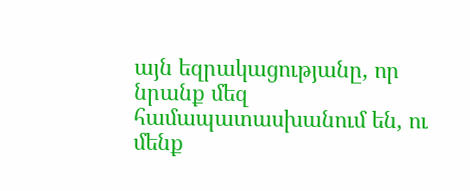այն եզրակացությանը, որ նրանք մեզ համապատասխանում են, ու մենք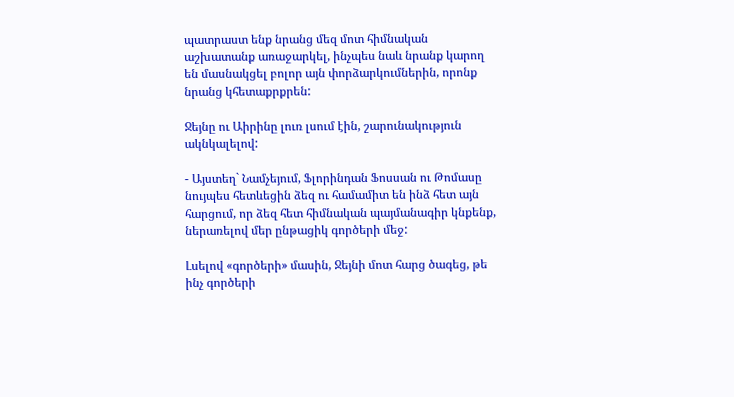պատրաստ ենք նրանց մեզ մոտ հիմնական աշխատանք առաջարկել, ինչպես նաև նրանք կարող են մասնակցել բոլոր այն փորձարկումներին, որոնք նրանց կհետաքրքրեն:

Ջեյնը ու Աիրինը լուռ լսում էին, շարունակություն ակնկալելով:

- Այստեղ` Նամչեյում, Ֆլորինդան Ֆոսսան ու Թոմասը նույպես հետևեցին ձեզ ու համամիտ են ինձ հետ այն հարցում, որ ձեզ հետ հիմնական պայմանագիր կնքենք, ներառելով մեր ընթացիկ գործերի մեջ:

Լսելով «գործերի» մասին, Ջեյնի մոտ հարց ծագեց, թե ինչ գործերի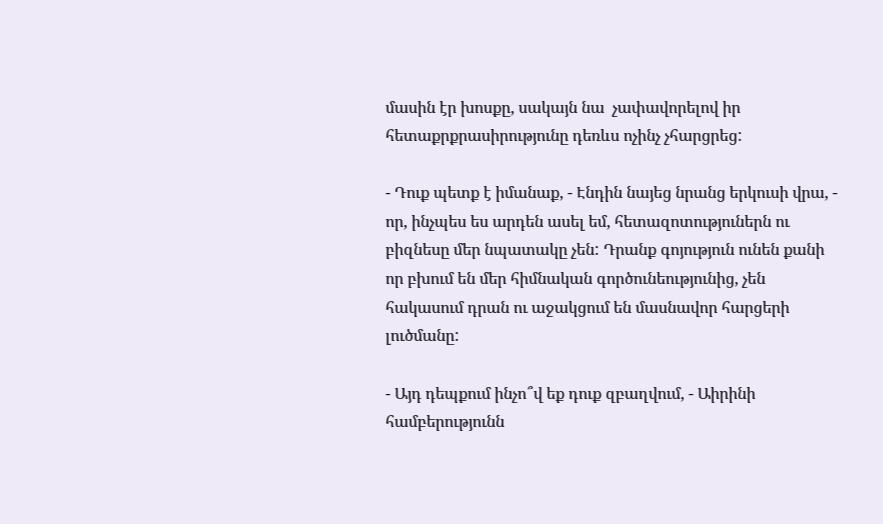մասին էր խոսքը, սակայն նա  չափավորելով իր հետաքրքրասիրությունը դեռևս ոչինչ չհարցրեց:

- Դուք պետք է իմանաք, - Էնդին նայեց նրանց երկուսի վրա, - որ, ինչպես ես արդեն ասել եմ, հետազոտություներն ու բիզնեսը մեր նպատակը չեն: Դրանք գոյություն ունեն քանի որ բխում են մեր հիմնական գործունեությունից, չեն հակասում դրան ու աջակցում են մասնավոր հարցերի լուծմանը:

- Այդ դեպքում ինչո՞վ եք դուք զբաղվում, - Աիրինի համբերությունն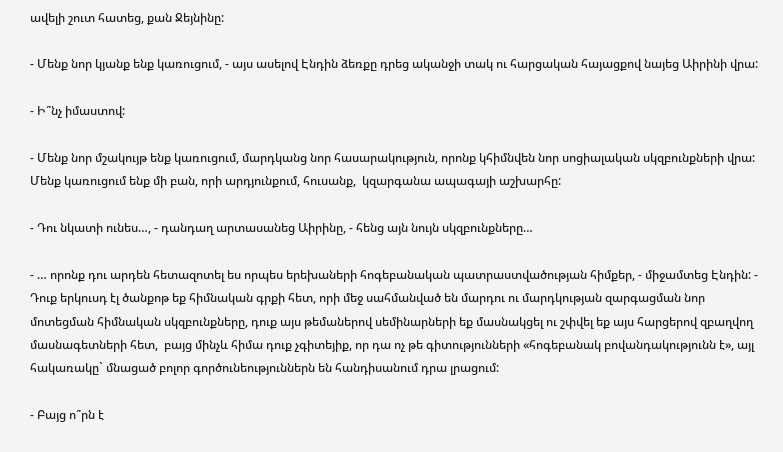ավելի շուտ հատեց, քան Ջեյնինը:

- Մենք նոր կյանք ենք կառուցում, - այս ասելով Էնդին ձեռքը դրեց ականջի տակ ու հարցական հայացքով նայեց Աիրինի վրա:

- Ի՞նչ իմաստով:

- Մենք նոր մշակույթ ենք կառուցում, մարդկանց նոր հասարակություն, որոնք կհիմնվեն նոր սոցիալական սկզբունքների վրա: Մենք կառուցում ենք մի բան, որի արդյունքում, հուսանք,  կզարգանա ապագայի աշխարհը:

- Դու նկատի ունես…, - դանդաղ արտասանեց Աիրինը, - հենց այն նույն սկզբունքները…

- … որոնք դու արդեն հետազոտել ես որպես երեխաների հոգեբանական պատրաստվածության հիմքեր, - միջամտեց Էնդին: - Դուք երկուսդ էլ ծանքոթ եք հիմնական գրքի հետ, որի մեջ սահմանված են մարդու ու մարդկության զարգացման նոր մոտեցման հիմնական սկզբունքները, դուք այս թեմաներով սեմինարների եք մասնակցել ու շփվել եք այս հարցերով զբաղվող մասնագետների հետ,  բայց մինչև հիմա դուք չգիտեյիք, որ դա ոչ թե գիտությունների «հոգեբանակ բովանդակությունն է», այլ հակառակը` մնացած բոլոր գործունեություններն են հանդիսանում դրա լրացում:

- Բայց ո՞րն է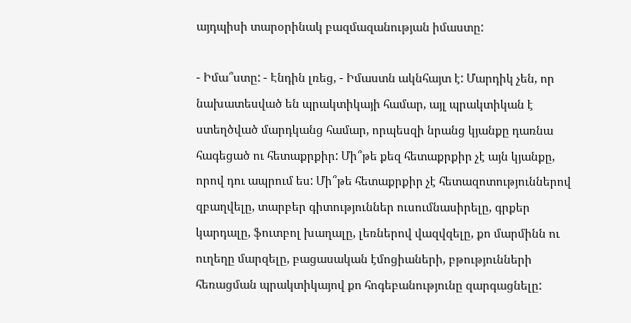այդպիսի տարօրինակ բազմազանության իմաստը:

- Իմա՞ստը: - Էնդին լռեց, - Իմաստն ակնհայտ է: Մարդիկ չեն, որ նախատեսված են պրակտիկայի համար, այլ պրակտիկան է ստեղծված մարդկանց համար, որպեսզի նրանց կյանքը դառնա հագեցած ու հետաքրքիր: Մի՞թե քեզ հետաքրքիր չէ այն կյանքը, որով դու ապրում ես: Մի՞թե հետաքրքիր չէ հետազոտություններով զբաղվելը, տարբեր գիտություններ ուսումնասիրելը, գրքեր կարդալը, ֆուտբոլ խաղալը, լեռներով վազվզելը, քո մարմինն ու ուղեղը մարզելը, բացասական էմոցիաների, բթությունների հեռացման պրակտիկայով քո հոգեբանությունը զարգացնելը: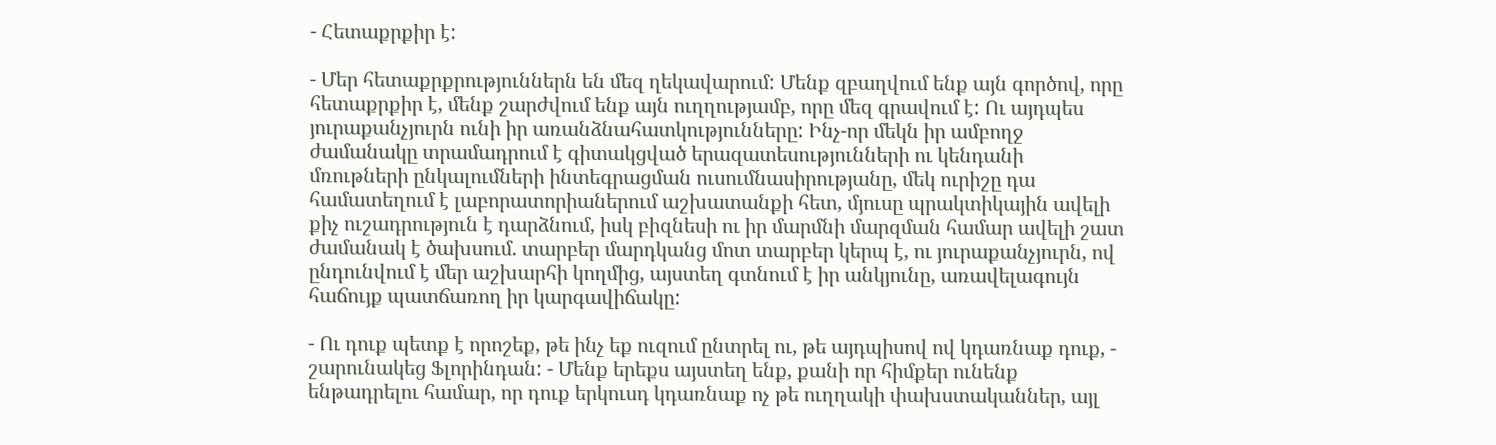- Հետաքրքիր է:

- Մեր հետաքրքրություններն են մեզ ղեկավարում: Մենք զբաղվում ենք այն գործով, որը հետաքրքիր է, մենք շարժվում ենք այն ուղղությամբ, որը մեզ գրավում է: Ու այդպես յուրաքանչյուրն ունի իր առանձնահատկությունները: Ինչ-որ մեկն իր ամբողջ ժամանակը տրամադրում է գիտակցված երազատեսությունների ու կենդանի մռութների ընկալումների ինտեգրացման ուսումնասիրությանը, մեկ ուրիշը դա համատեղում է լաբորատորիաներում աշխատանքի հետ, մյուսը պրակտիկային ավելի քիչ ուշադրություն է դարձնում, իսկ բիզնեսի ու իր մարմնի մարզման համար ավելի շատ ժամանակ է ծախսում. տարբեր մարդկանց մոտ տարբեր կերպ է, ու յուրաքանչյուրն, ով ընդունվում է մեր աշխարհի կողմից, այստեղ գտնում է իր անկյունը, առավելագույն հաճույք պատճառող իր կարգավիճակը:

- Ու դուք պետք է որոշեք, թե ինչ եք ուզում ընտրել ու, թե այդպիսով ով կդառնաք դուք, - շարունակեց Ֆլորինդան: - Մենք երեքս այստեղ ենք, քանի որ հիմքեր ունենք ենթադրելու համար, որ դուք երկուսդ կդառնաք ոչ թե ուղղակի փախստականներ, այլ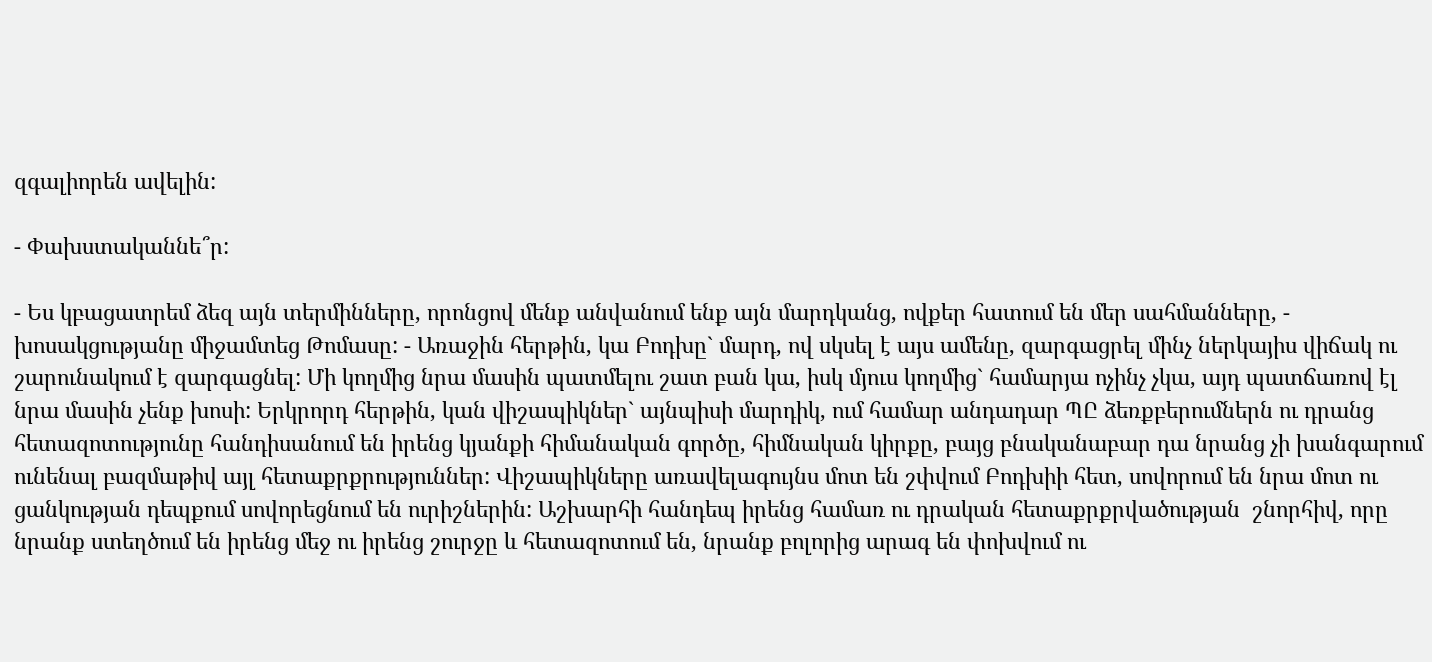զգալիորեն ավելին:

- Փախստականնե՞ր:

- Ես կբացատրեմ ձեզ այն տերմինները, որոնցով մենք անվանում ենք այն մարդկանց, ովքեր հատում են մեր սահմանները, - խոսակցությանը միջամտեց Թոմասը: - Առաջին հերթին, կա Բոդխը` մարդ, ով սկսել է այս ամենը, զարգացրել մինչ ներկայիս վիճակ ու շարունակում է զարգացնել: Մի կողմից նրա մասին պատմելու շատ բան կա, իսկ մյուս կողմից` համարյա ոչինչ չկա, այդ պատճառով էլ նրա մասին չենք խոսի: Երկրորդ հերթին, կան վիշապիկներ` այնպիսի մարդիկ, ում համար անդադար ՊԸ ձեռքբերումներն ու դրանց հետազոտությունը հանդիսանում են իրենց կյանքի հիմանական գործը, հիմնական կիրքը, բայց բնականաբար դա նրանց չի խանգարում ունենալ բազմաթիվ այլ հետաքրքրություններ: Վիշապիկները առավելագույնս մոտ են շփվում Բոդխիի հետ, սովորում են նրա մոտ ու ցանկության դեպքում սովորեցնում են ուրիշներին: Աշխարհի հանդեպ իրենց համառ ու դրական հետաքրքրվածության  շնորհիվ, որը նրանք ստեղծում են իրենց մեջ ու իրենց շուրջը և հետազոտում են, նրանք բոլորից արագ են փոխվում ու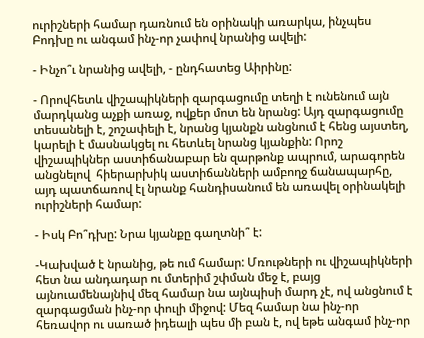ուրիշների համար դառնում են օրինակի առարկա, ինչպես Բոդխը ու անգամ ինչ-որ չափով նրանից ավելի:

- Ինչո՞ւ նրանից ավելի, - ընդհատեց Աիրինը:

- Որովհետև վիշապիկների զարգացումը տեղի է ունենում այն մարդկանց աչքի առաջ, ովքեր մոտ են նրանց: Այդ զարգացումը տեսանելի է, շոշափելի է, նրանց կյանքն անցնում է հենց այստեղ, կարելի է մասնակցել ու հետևել նրանց կյանքին: Որոշ վիշապիկներ աստիճանաբար են զարթոնք ապրում, արագորեն անցնելով  հիերարխիկ աստիճանների ամբողջ ճանապարհը, այդ պատճառով էլ նրանք հանդիսանում են առավել օրինակելի ուրիշների համար:

- Իսկ Բո՞դխը: Նրա կյանքը գաղտնի՞ է:

-Կախված է նրանից, թե ում համար: Մռութների ու վիշապիկների հետ նա անդադար ու մտերիմ շփման մեջ է, բայց այնուամենայնիվ մեզ համար նա այնպիսի մարդ չէ, ով անցնում է զարգացման ինչ-որ փուլի միջով: Մեզ համար նա ինչ-որ հեռավոր ու սառած իդեալի պես մի բան է, ով եթե անգամ ինչ-որ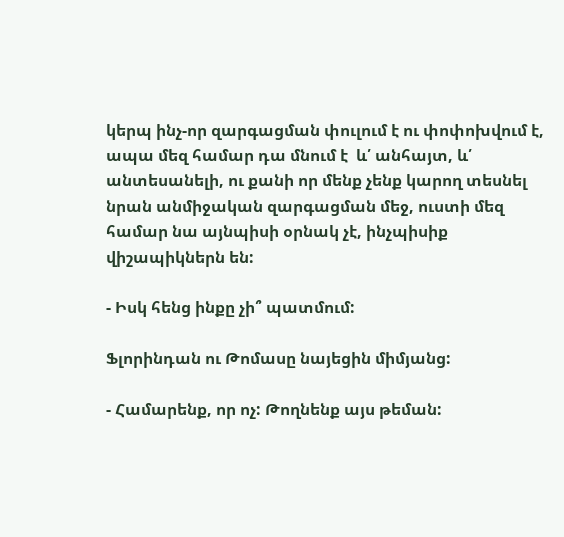կերպ ինչ-որ զարգացման փուլում է ու փոփոխվում է, ապա մեզ համար դա մնում է  և՛ անհայտ, և՛ անտեսանելի, ու քանի որ մենք չենք կարող տեսնել նրան անմիջական զարգացման մեջ, ուստի մեզ համար նա այնպիսի օրնակ չէ, ինչպիսիք վիշապիկներն են:

- Իսկ հենց ինքը չի՞ պատմում:

Ֆլորինդան ու Թոմասը նայեցին միմյանց:

- Համարենք, որ ոչ: Թողնենք այս թեման: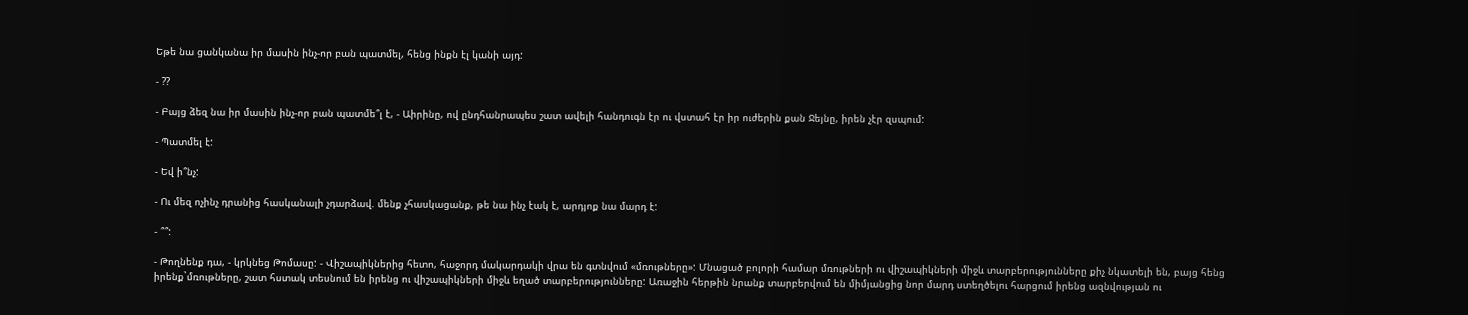Եթե նա ցանկանա իր մասին ինչ-որ բան պատմել, հենց ինքն էլ կանի այդ:

- ??

- Բայց ձեզ նա իր մասին ինչ-որ բան պատմե՞լ է, - Աիրինը, ով ընդհանրապես շատ ավելի հանդուգն էր ու վստահ էր իր ուժերին քան Ջեյնը, իրեն չէր զսպում:

- Պատմել է:

- Եվ ի՞նչ:

- Ու մեզ ոչինչ դրանից հասկանալի չդարձավ. մենք չհասկացանք, թե նա ինչ էակ է, արդյոք նա մարդ է:

- ՞՞:

- Թողնենք դա, - կրկնեց Թոմասը: - Վիշապիկներից հետո, հաջորդ մակարդակի վրա են գտնվում «մռութները»: Մնացած բոլորի համար մռութների ու վիշապիկների միջև տարբերությունները քիչ նկատելի են, բայց հենց իրենք`մռութները, շատ հստակ տեսնում են իրենց ու վիշապիկների միջև եղած տարբերությունները: Առաջին հերթին նրանք տարբերվում են միմյանցից նոր մարդ ստեղծելու հարցում իրենց ազնվության ու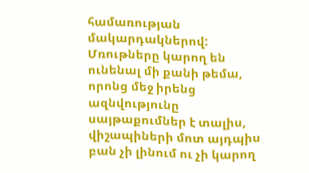համառության մակարդակներով: Մռութները կարող են ունենալ մի քանի թեմա, որոնց մեջ իրենց ազնվությունը  սայթաքումներ է տալիս, վիշապիների մոտ այդպիս բան չի լինում ու չի կարող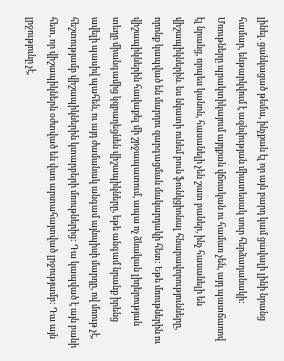լինել. ցանկացած թեմա, ինչքան էլ որ այն բարդ կամ ցավալի լինի նրանց համար, ենթարկվում է ազնվության միատեսակ սուր հերձադանակի: Մռութները պրակտիկայում այդքան վճռական ու համառ չեն, այդ պատճառով էլ նրանց, որպես կանոն, հասանելի չեն շատ բաներ, ինչ հասանելի են վիշապիկներին. ես նկատի ունեմ բուն ֆունկցիոնալ հնարավորությունները, որոնք կապված են մարդու զարգացման մակարդակի հետ: Եթե մռութներին ու վիշապիկներին հավաքել մի շրջապատում, ապա ոչ ձևական լիդերության տեղը միանգամից կզբաղեցնեն վիշապիկները, եթե անգամ նրանք իրենց ավելի պասիվ պահեն, ու այդ ժամանակ անգամ այնպիսի մարդը, ով մռութ չէ, հեշտությամբ վիշապիկներին կտարբերի մռութներից: Դա կապված է այն բանի հետ, որ վիշապիկներն օժտված են վառ արտահայտված լրջությամբ: Դա այն լրջությունը չէ,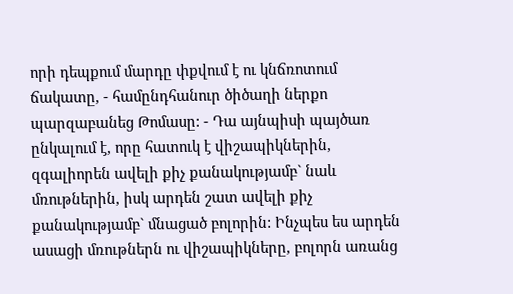որի դեպքում մարդը փքվում է ու կնճռոտում ճակատը, - համընդհանուր ծիծաղի ներքո պարզաբանեց Թոմասը: - Դա այնպիսի պայծառ ընկալում է, որը հատուկ է վիշապիկներին, զգալիորեն ավելի քիչ քանակությամբ` նաև մռութներին, իսկ արդեն շատ ավելի քիչ քանակությամբ` մնացած բոլորին: Ինչպես ես արդեն ասացի մռութներն ու վիշապիկները, բոլորն առանց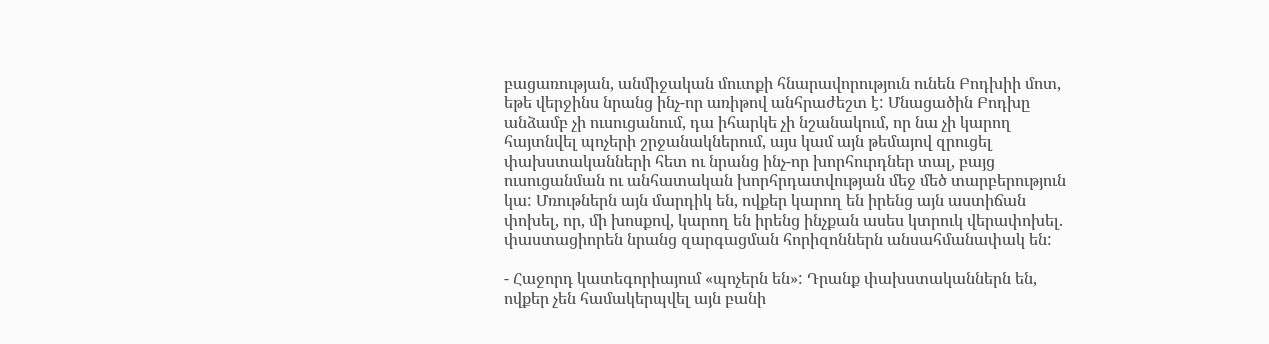բացառության, անմիջական մուտքի հնարավորություն ունեն Բոդխիի մոտ, եթե վերջինս նրանց ինչ-որ առիթով անհրաժեշտ է: Մնացածին Բոդխը անձամբ չի ուսուցանում, դա իհարկե չի նշանակում, որ նա չի կարող հայտնվել պոչերի շրջանակներում, այս կամ այն թեմայով զրուցել փախստականների հետ ու նրանց ինչ-որ խորհուրդներ տալ, բայց ուսուցանման ու անհատական խորհրդատվության մեջ մեծ տարբերություն կա: Մռութներն այն մարդիկ են, ովքեր կարող են իրենց այն աստիճան փոխել, որ, մի խոսքով, կարող են իրենց ինչքան ասես կտրուկ վերափոխել. փաստացիորեն նրանց զարգացման հորիզոններն անսահմանափակ են:

- Հաջորդ կատեգորիայում «պոչերն են»: Դրանք փախստականներն են, ովքեր չեն համակերպվել այն բանի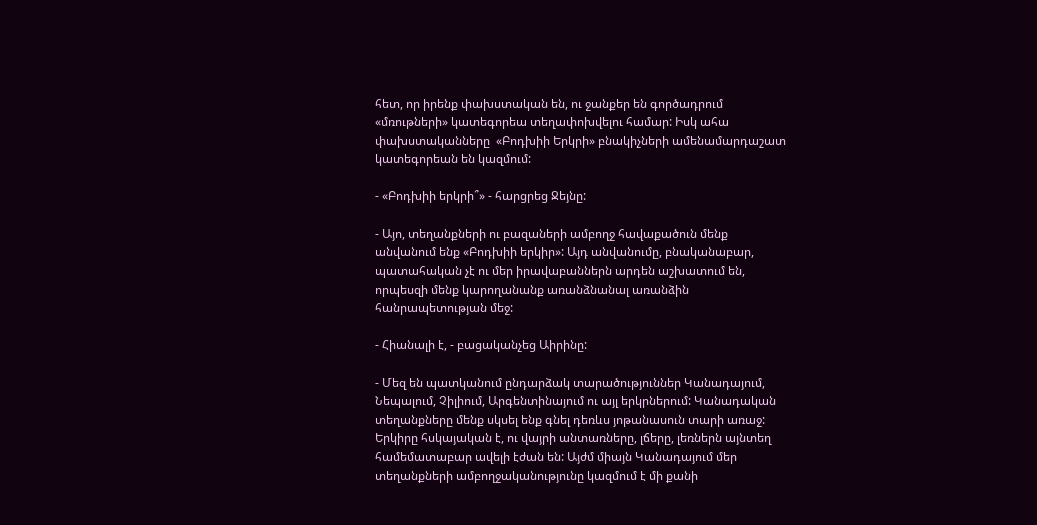հետ, որ իրենք փախստական են, ու ջանքեր են գործադրում «մռութների» կատեգորեա տեղափոխվելու համար: Իսկ ահա փախստականները  «Բոդխիի Երկրի» բնակիչների ամենամարդաշատ կատեգորեան են կազմում:

- «Բոդխիի երկրի՞» - հարցրեց Ջեյնը:

- Այո, տեղանքների ու բազաների ամբողջ հավաքածուն մենք անվանում ենք «Բոդխիի երկիր»: Այդ անվանումը, բնականաբար, պատահական չէ ու մեր իրավաբաններն արդեն աշխատում են, որպեսզի մենք կարողանանք առանձնանալ առանձին հանրապետության մեջ:

- Հիանալի է, - բացականչեց Աիրինը:

- Մեզ են պատկանում ընդարձակ տարածություններ Կանադայում, Նեպալում, Չիլիում, Արգենտինայում ու այլ երկրներում: Կանադական տեղանքները մենք սկսել ենք գնել դեռևս յոթանասուն տարի առաջ: Երկիրը հսկայական է, ու վայրի անտառները, լճերը, լեռներն այնտեղ համեմատաբար ավելի էժան են: Այժմ միայն Կանադայում մեր տեղանքների ամբողջականությունը կազմում է մի քանի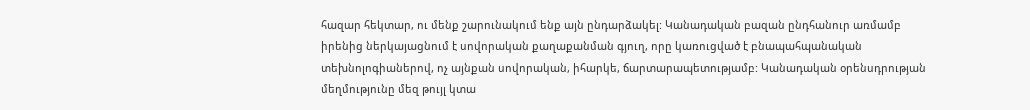հազար հեկտար, ու մենք շարունակում ենք այն ընդարձակել: Կանադական բազան ընդհանուր առմամբ իրենից ներկայացնում է սովորական քաղաքանման գյուղ, որը կառուցված է բնապահպանական տեխնոլոգիաներով, ոչ այնքան սովորական, իհարկե, ճարտարապետությամբ: Կանադական օրենսդրության մեղմությունը մեզ թույլ կտա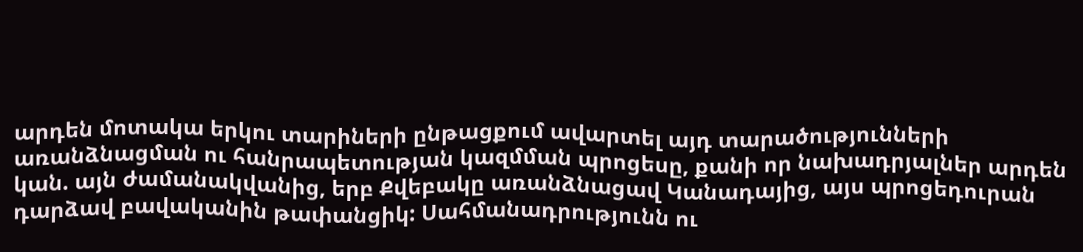արդեն մոտակա երկու տարիների ընթացքում ավարտել այդ տարածությունների առանձնացման ու հանրապետության կազմման պրոցեսը, քանի որ նախադրյալներ արդեն կան. այն ժամանակվանից, երբ Քվեբակը առանձնացավ Կանադայից, այս պրոցեդուրան դարձավ բավականին թափանցիկ: Սահմանադրությունն ու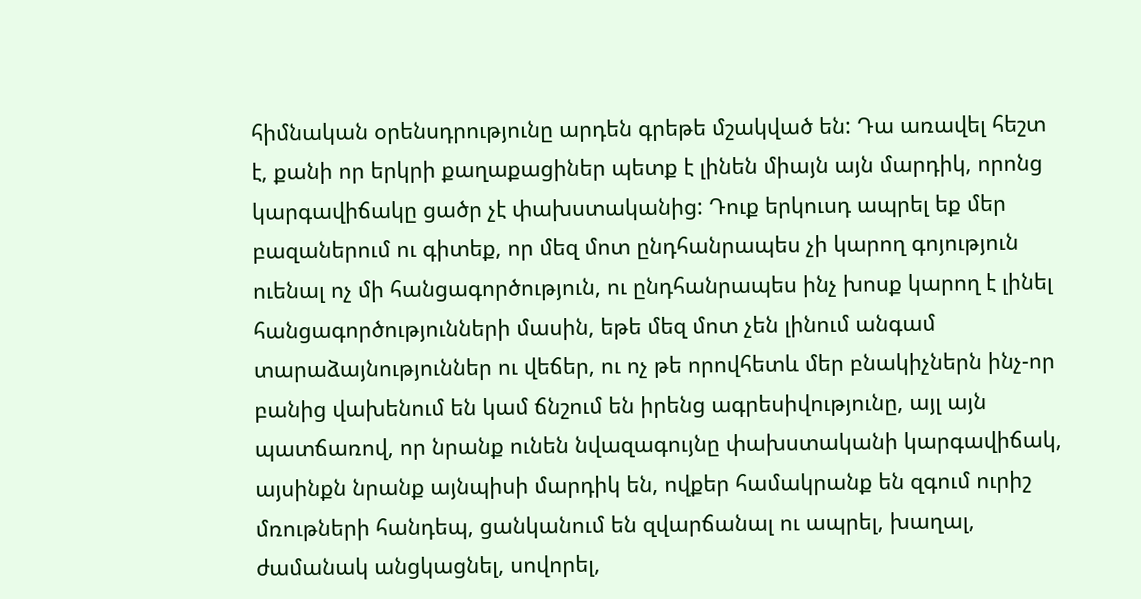հիմնական օրենսդրությունը արդեն գրեթե մշակված են: Դա առավել հեշտ է, քանի որ երկրի քաղաքացիներ պետք է լինեն միայն այն մարդիկ, որոնց կարգավիճակը ցածր չէ փախստականից: Դուք երկուսդ ապրել եք մեր բազաներում ու գիտեք, որ մեզ մոտ ընդհանրապես չի կարող գոյություն ուենալ ոչ մի հանցագործություն, ու ընդհանրապես ինչ խոսք կարող է լինել հանցագործությունների մասին, եթե մեզ մոտ չեն լինում անգամ տարաձայնություններ ու վեճեր, ու ոչ թե որովհետև մեր բնակիչներն ինչ-որ բանից վախենում են կամ ճնշում են իրենց ագրեսիվությունը, այլ այն պատճառով, որ նրանք ունեն նվազագույնը փախստականի կարգավիճակ, այսինքն նրանք այնպիսի մարդիկ են, ովքեր համակրանք են զգում ուրիշ մռութների հանդեպ, ցանկանում են զվարճանալ ու ապրել, խաղալ, ժամանակ անցկացնել, սովորել,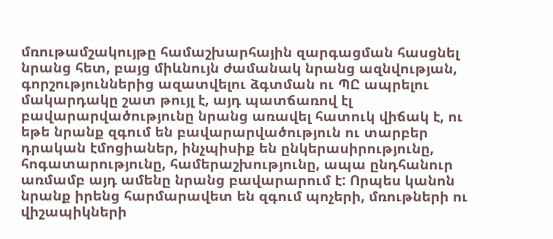մռութամշակույթը համաշխարհային զարգացման հասցնել նրանց հետ, բայց միևնույն ժամանակ նրանց ազնվության, գորշություններից ազատվելու ձգտման ու ՊԸ ապրելու մակարդակը շատ թույլ է, այդ պատճառով էլ բավարարվածությունը նրանց առավել հատուկ վիճակ է, ու եթե նրանք զգում են բավարարվածություն ու տարբեր դրական էմոցիաներ, ինչպիսիք են ընկերասիրությունը, հոգատարությունը, համերաշխությունը, ապա ընդհանուր առմամբ այդ ամենը նրանց բավարարում է: Որպես կանոն նրանք իրենց հարմարավետ են զգում պոչերի, մռութների ու վիշապիկների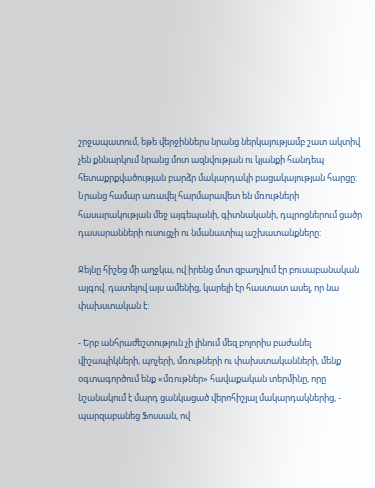շրջապատում, եթե վերջիններս նրանց ներկայությամբ շատ ակտիվ չեն քննարկում նրանց մոտ ազնվության ու կյանքի հանդեպ հետաքրքվածության բարձր մակարդակի բացակայության հարցը: Նրանց համար առավել հարմարավետ են մռութների հասարակության մեջ այգեպանի, գիտնականի, դպրոցներում ցածր դասարանների ուսուցչի ու նմանատիպ աշխատանքները:

Ջեյնը հիշեց մի աղջկա, ով իրենց մոտ զբաղվում էր բուսաբանական այգով. դատելով այս ամենից, կարելի էր հաստատ ասել, որ նա փախստական է:

- Երբ անհրաժեշտություն չի լինում մեզ բոլորիս բաժանել վիշապիկների, պոչերի, մռութների ու փախստականների, մենք օգտագործում ենք «մռութներ» հավաքական տերմինը, որը նշանակում է մարդ ցանկացած վերոհիշյալ մակարդակներից, - պարզաբանեց Ֆոսսան, ով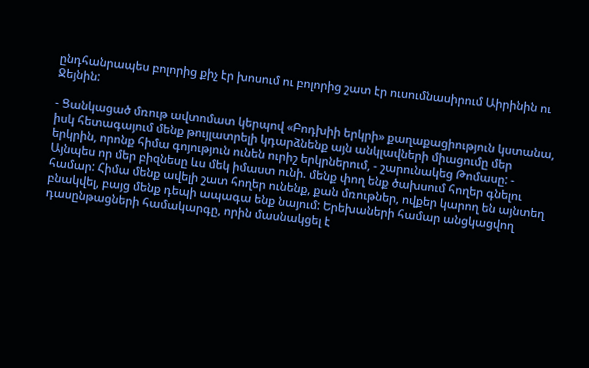ընդհանրապես բոլորից քիչ էր խոսում ու բոլորից շատ էր ուսումնասիրում Աիրինին ու Ջեյնին:

- Ցանկացած մռութ ավտոմատ կերպով «Բոդխիի երկրի» քաղաքացիություն կստանա, իսկ հետագայում մենք թույլատրելի կդարձնենք այն անկլավների միացումը մեր երկրին, որոնք հիմա գոյություն ունեն ուրիշ երկրներում, - շարունակեց Թոմասը: - Այնպես որ մեր բիզնեսը ևս մեկ իմաստ ունի. մենք փող ենք ծախսում հողեր գնելու համար: Հիմա մենք ավելի շատ հողեր ունենք, քան մռութներ, ովքեր կարող են այնտեղ բնակվել, բայց մենք դեպի ապագա ենք նայում: Երեխաների համար անցկացվող դասընթացների համակարգը, որին մասնակցել է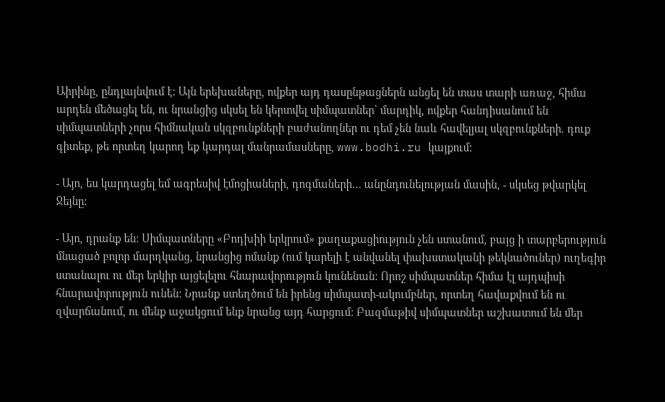Աիրինը, ընդլայնվում է: Այն երեխաները, ովքեր այդ դասընթացներն անցել են տաս տարի առաջ, հիմա արդեն մեծացել են, ու նրանցից սկսել են կերտվել սիմպատներ` մարդիկ, ովքեր հանդիսանում են սիմպատների չորս հիմնական սկզբունքների բաժանողներ ու դեմ չեն նաև հավելյալ սկզբունքների. դուք գիտեք, թե որտեղ կարող եք կարդալ մանրամասները, www.bodhi.ru կայքում:

- Այո, ես կարդացել եմ ագրեսիվ էմոցիաների, դոգմաների… անընդունելության մասին, - սկսեց թվարկել Ջեյնը:

- Այո, դրանք են: Սիմպատները «Բոդխիի երկրում» քաղաքացիություն չեն ստանում, բայց ի տարբերություն մնացած բոլոր մարդկանց, նրանցից ոմանք (ում կարելի է անվանել փախստականի թեկնածուներ) ուղեգիր ստանալու ու մեր երկիր այցելելու հնարավորություն կունենան: Որոշ սիմպատներ հիմա էլ այդպիսի հնարավորություն ունեն: Նրանք ստեղծում են իրենց սիմպատի-ակումբներ, որտեղ հավաքվում են ու զվարճանում, ու մենք աջակցում ենք նրանց այդ հարցում: Բազմաթիվ սիմպատներ աշխատում են մեր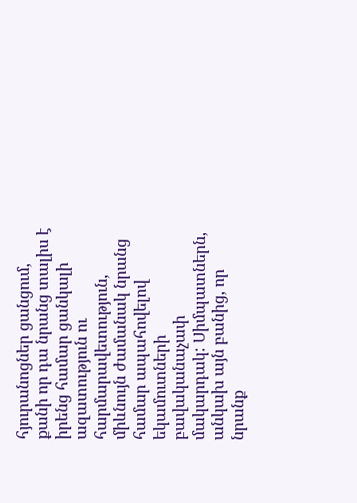հյուրանոցներ ցանցում, քանի որ դա նրանց տալիս է իրենց համար ցանկալի ազատություն ու հարմարավետություն, միևնույն ժամանակ նրանց համար ապահովելով եկամուտների բավականաչափ մակարդակ: Սիմպատներն, անկախ այն բանից, որ նրանք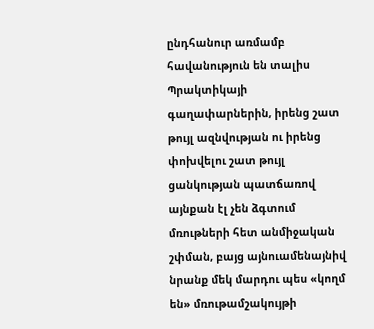ընդհանուր առմամբ հավանություն են տալիս Պրակտիկայի գաղափարներին, իրենց շատ թույլ ազնվության ու իրենց փոխվելու շատ թույլ ցանկության պատճառով այնքան էլ չեն ձգտում մռութների հետ անմիջական շփման, բայց այնուամենայնիվ նրանք մեկ մարդու պես «կողմ են» մռութամշակույթի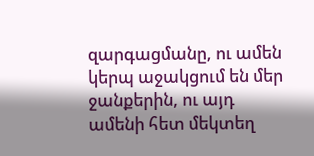զարգացմանը, ու ամեն կերպ աջակցում են մեր ջանքերին, ու այդ ամենի հետ մեկտեղ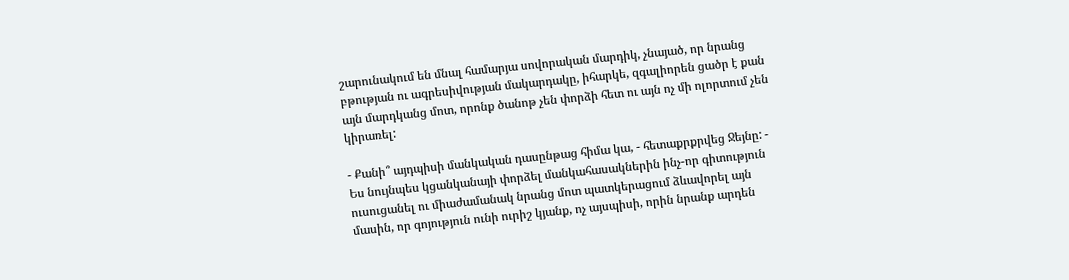շարունակում են մնալ համարյա սովորական մարդիկ, չնայած, որ նրանց բթության ու ագրեսիվության մակարդակը, իհարկե, զգալիորեն ցածր է քան այն մարդկանց մոտ, որոնք ծանոթ չեն փորձի հետ ու այն ոչ մի ոլորտում չեն կիրառել:

- Քանի՞ այդպիսի մանկական դասընթաց հիմա կա, - հետաքրքրվեց Ջեյնը: - Ես նույնպես կցանկանայի փորձել մանկահասակներին ինչ-որ գիտություն ուսուցանել ու միաժամանակ նրանց մոտ պատկերացում ձևավորել այն մասին, որ գոյություն ունի ուրիշ կյանք, ոչ այսպիսի, որին նրանք արդեն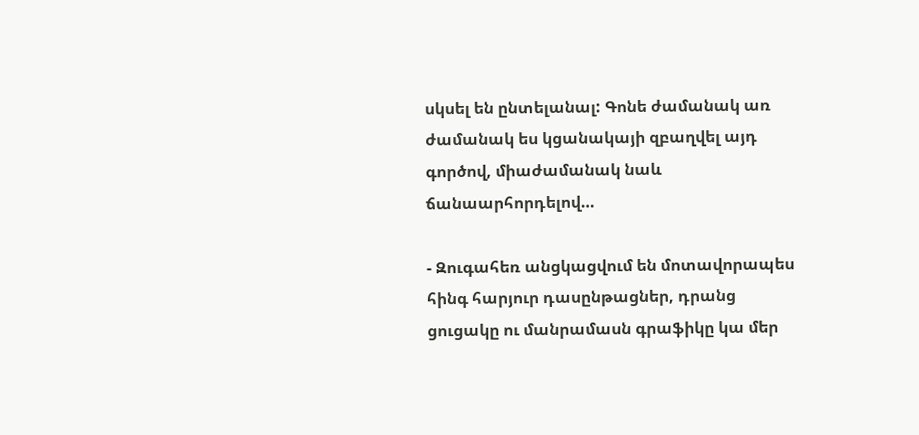սկսել են ընտելանալ: Գոնե ժամանակ առ ժամանակ ես կցանակայի զբաղվել այդ գործով, միաժամանակ նաև ճանաարհորդելով…

- Զուգահեռ անցկացվում են մոտավորապես հինգ հարյուր դասընթացներ, դրանց ցուցակը ու մանրամասն գրաֆիկը կա մեր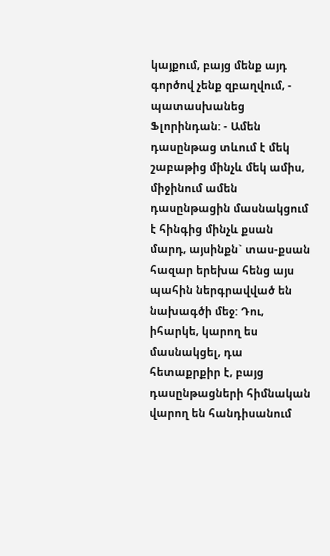կայքում, բայց մենք այդ գործով չենք զբաղվում, - պատասխանեց Ֆլորինդան: - Ամեն դասընթաց տևում է մեկ շաբաթից մինչև մեկ ամիս, միջինում ամեն դասընթացին մասնակցում է հինգից մինչև քսան մարդ, այսինքն` տաս-քսան հազար երեխա հենց այս պահին ներգրավված են նախագծի մեջ: Դու, իհարկե, կարող ես մասնակցել, դա հետաքրքիր է, բայց դասընթացների հիմնական վարող են հանդիսանում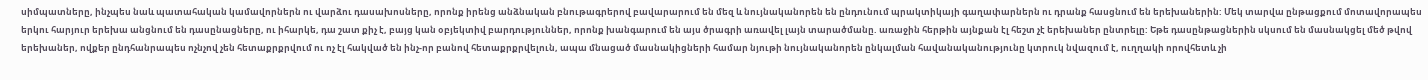սիմպատները, ինչպես նաև պատահական կամավորներն ու վարձու դասախոսները, որոնք իրենց անձնական բնութագրերով բավարարում են մեզ և նույնականորեն են ընդունում պրակտիկայի գաղափարներն ու դրանք հասցնում են երեխաներին: Մեկ տարվա ընթացքում մոտավորապես երկու հարյուր երեխա անցնում են դասընացները, ու իհարկե, դա շատ քիչ է, բայց կան օբյեկտիվ բարդություններ, որոնք խանգարում են այս ծրագրի առավել լայն տարածմանը. առաջին հերթին այնքան էլ հեշտ չէ երեխաներ ընտրելը: Եթե դասընթացներին սկսում են մասնակցել մեծ թվով երեխաներ, ովքեր ընդհանրապես ոչնչով չեն հետաքրքրվում ու ոչ էլ հակված են ինչ-որ բանով հետաքրքրվելուն, ապա մնացած մասնակիցների համար նյութի նույնականորեն ընկալման հավանականությունը կտրուկ նվազում է, ուղղակի որովհետև չի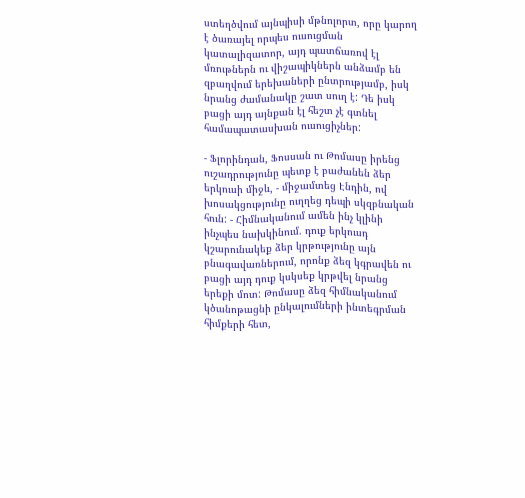ստեղծվում այնպիսի մթնոլորտ, որը կարող է ծառայել որպես ուսուցման կատալիզատոր, այդ պատճառով էլ մռութներն ու վիշապիկներն անձամբ են զբաղվում երեխաների ընտրությամբ, իսկ նրանց ժամանակը շատ սուղ է: Դե իսկ բացի այդ այնքան էլ հեշտ չէ գտնել համապատասխան ուսուցիչներ:

- Ֆլորինդան, Ֆոսսան ու Թոմասը իրենց ուշադրությունը պետք է բաժանեն ձեր երկուսի միջև, - միջամտեց Էնդին, ով խոսակցությունը ուղղեց դեպի սկզբնական հուն: - Հիմնականում ամեն ինչ կլինի ինչպես նախկինում. դուք երկուսդ կշարունակեք ձեր կրթությունը այն բնագավառներում, որոնք ձեզ կգրավեն ու բացի այդ դուք կսկսեք կրթվել նրանց երեքի մոտ: Թոմասը ձեզ հիմնականում կծանոթացնի ընկալումների ինտեգրման հիմքերի հետ,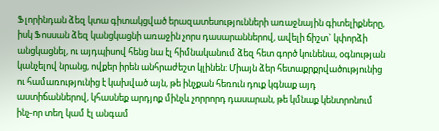Ֆլորինդան ձեզ կտա գիտակցված երազատեսությունների առաջնային գիտելիքները, իսկ Ֆոսսան ձեզ կանցկացնի առաջին չորս դասարաններով, ավելի ճիշտ` կփորձի անցկացնել, ու այդպիսով հենց նա էլ հիմնականում ձեզ հետ գործ կունենա, օգնության կանչելով նրանց, ովքեր իրեն անհրաժեշտ կլինեն: Միայն ձեր հետաքրքրվածությունից ու համառությունից է կախված այն, թե ինչքան հեռուն դուք կգնաք այդ աստիճաններով, կհասնեք արդյոք մինչև չորրորդ դասարան, թե կմնաք կենտրոնում ինչ-որ տեղ կամ էլ անգամ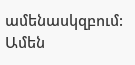ամենասկզբում: Ամեն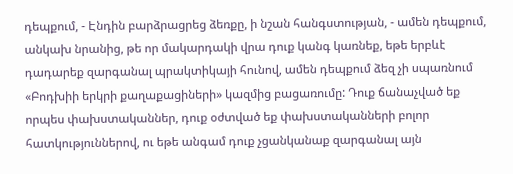դեպքում, - Էնդին բարձրացրեց ձեռքը, ի նշան հանգստության, - ամեն դեպքում, անկախ նրանից, թե որ մակարդակի վրա դուք կանգ կառնեք, եթե երբևէ դադարեք զարգանալ պրակտիկայի հունով, ամեն դեպքում ձեզ չի սպառնում «Բոդխիի երկրի քաղաքացիների» կազմից բացառումը: Դուք ճանաչված եք որպես փախստականներ, դուք օժտված եք փախստականների բոլոր հատկություններով, ու եթե անգամ դուք չցանկանաք զարգանալ այն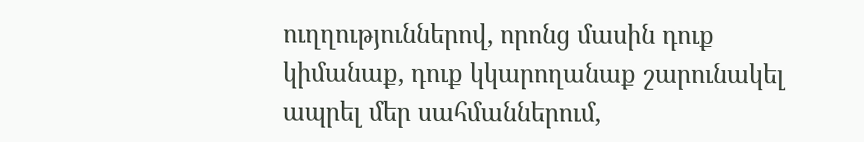ուղղություններով, որոնց մասին դուք կիմանաք, դուք կկարողանաք շարունակել ապրել մեր սահմաններում,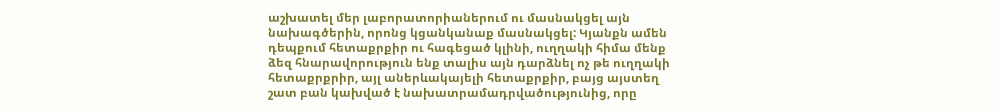աշխատել մեր լաբորատորիաներում ու մասնակցել այն նախագծերին, որոնց կցանկանաք մասնակցել: Կյանքն ամեն դեպքում հետաքրքիր ու հագեցած կլինի, ուղղակի հիմա մենք ձեզ հնարավորություն ենք տալիս այն դարձնել ոչ թե ուղղակի հետաքրքրիր, այլ աներևակայելի հետաքրքիր, բայց այստեղ շատ բան կախված է նախատրամադրվածությունից, որը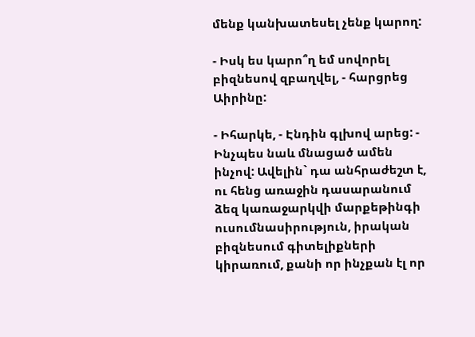մենք կանխատեսել չենք կարող:

- Իսկ ես կարո՞ղ եմ սովորել բիզնեսով զբաղվել, - հարցրեց Աիրինը:

- Իհարկե, - Էնդին գլխով արեց: - Ինչպես նաև մնացած ամեն ինչով: Ավելին` դա անհրաժեշտ է, ու հենց առաջին դասարանում ձեզ կառաջարկվի մարքեթինգի ուսումնասիրություն, իրական բիզնեսում գիտելիքների կիրառում, քանի որ ինչքան էլ որ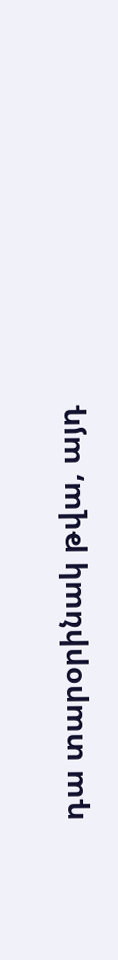դա տարօրինակ թվա, այդ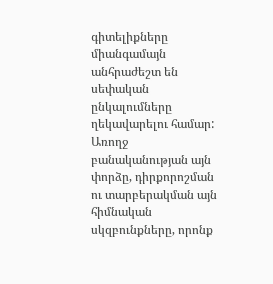գիտելիքները միանգամայն անհրաժեշտ են սեփական ընկալումները ղեկավարելու համար: Առողջ բանականության այն փորձը, դիրքորոշման ու տարբերակման այն հիմնական սկզբունքները, որոնք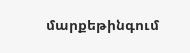մարքեթինգում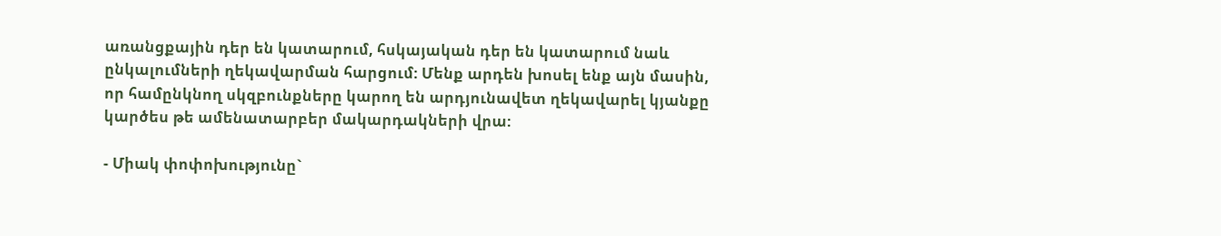առանցքային դեր են կատարում, հսկայական դեր են կատարում նաև ընկալումների ղեկավարման հարցում: Մենք արդեն խոսել ենք այն մասին, որ համընկնող սկզբունքները կարող են արդյունավետ ղեկավարել կյանքը կարծես թե ամենատարբեր մակարդակների վրա:

- Միակ փոփոխությունը`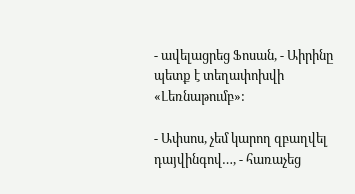- ավելացրեց Ֆոսան, - Աիրինը պետք է տեղափոխվի «Լեռնաթումբ»:

- Ափսոս, չեմ կարող զբաղվել դայվինգով…, - հառաչեց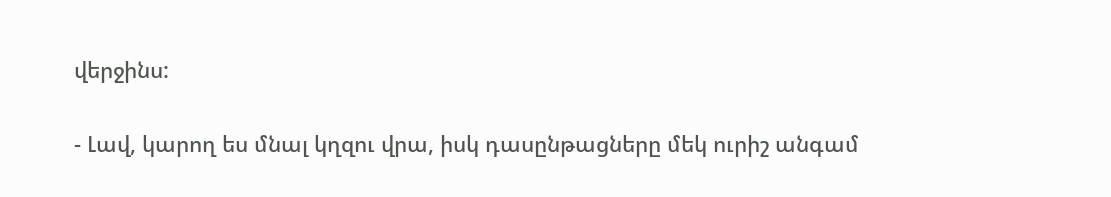վերջինս:

- Լավ, կարող ես մնալ կղզու վրա, իսկ դասընթացները մեկ ուրիշ անգամ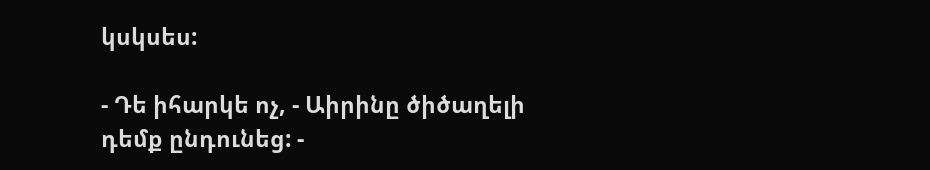կսկսես:

- Դե իհարկե ոչ, - Աիրինը ծիծաղելի դեմք ընդունեց: -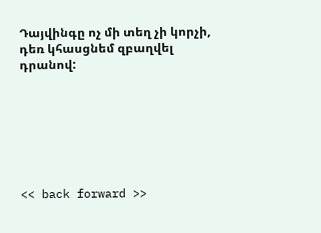Դայվինգը ոչ մի տեղ չի կորչի, դեռ կհասցնեմ զբաղվել դրանով:







<< back forward >>